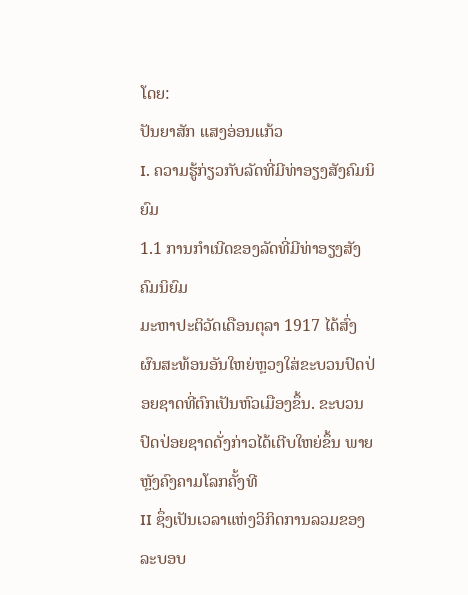ໂດຍ:
ປັນຍາສັກ ແສງອ່ອນແກ້ວ
I. ຄວາມຮູ້ກ່ຽວກັບລັດທີ່ມີທ່າອຽງສັງຄົມນິຍົມ
1.1 ການກຳເນີດຂອງລັດທີ່ມີທ່າອຽງສັງຄົມນິຍົມ
ມະຫາປະຕິວັດເດືອນຕຸລາ 1917 ໄດ້ສົ່ງຜົນສະທ້ອນອັນໃຫຍ່ຫຼວງໃສ່ຂະບວນປົດປ່ອຍຊາດທີ່ຕົກເປັນຫົວເມືອງຂຶ້ນ. ຂະບວນປົດປ່ອຍຊາດດັ່ງກ່າວໄດ້ເຕີບໃຫຍ່ຂຶ້ນ ພາຍຫຼັງຄົງຄາມໂລກຄັ້ງທີ
II ຊຶ່ງເປັນເວລາແຫ່ງວິກິດການລວມຂອງລະບອບ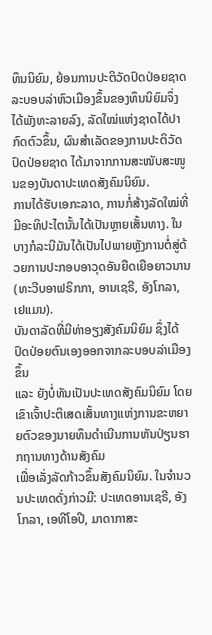ທຶນນິຍົມ, ຍ້ອນການປະຕິວັດປົດປ່ອຍຊາດລະບອບລ່າຫົວເມືອງຂຶ້ນຂອງທຶນນິຍົມຈຶ່ງໄດ້ພັງທະລາຍລົງ, ລັດໃໝ່ແຫ່ງຊາດໄດ້ປາກົດຕົວຂຶ້ນ, ຜົນສຳເລັດຂອງການປະຕິວັດປົດປ່ອຍຊາດ ໄດ້ມາຈາກການສະໜັບສະໜູນຂອງບັນດາປະເທດສັງຄົມນິຍົມ.
ການໄດ້ຮັບເອກະລາດ, ການກໍ່ສ້າງລັດໃໝ່ທີ່ມີອະທິປະໄຕນັ້ນໄດ້ເປັນຫຼາຍເສັ້ນທາງ. ໃນບາງກໍລະນີມັນໄດ້ເປັນໄປພາຍຫຼັງການຕໍ່ສູ່ດ້ວຍການປະກອບອາວຸດອັນຍືດເຍືອຍາວນານ
(ທະວີບອາຟຣິກກາ, ອານເຊຣີ, ອັງໂກລາ, ເຢແມນ).
ບັນດາລັດທີ່ມີທ່າອຽງສັງຄົມນິຍົມ ຊຶ່ງໄດ້ປົດປ່ອຍຕົນເອງອອກຈາກລະບອບລ່າເມືອງຂຶ້ນ
ແລະ ຍັງບໍ່ທັນເປັນປະເທດສັງຄົມນິຍົມ ໂດຍເຂົາເຈົ້າປະຕິເສດເສັ້ນທາງແຫ່ງການຂະຫຍາຍຕົວຂອງນາຍທຶນດຳເນີນການຫັນປ່ຽນຮາກຖານທາງດ້ານສັງຄົມ
ເພື່ອເລັ່ງລັດກ້າວຂຶ້ນສັງຄົມນິຍົມ. ໃນຈຳນວນປະເທດດັ່ງກ່າວມີ: ປະເທດອານເຊຣີ, ອັງໂກລາ, ເອທີໂອປີ, ມາດາກາສະ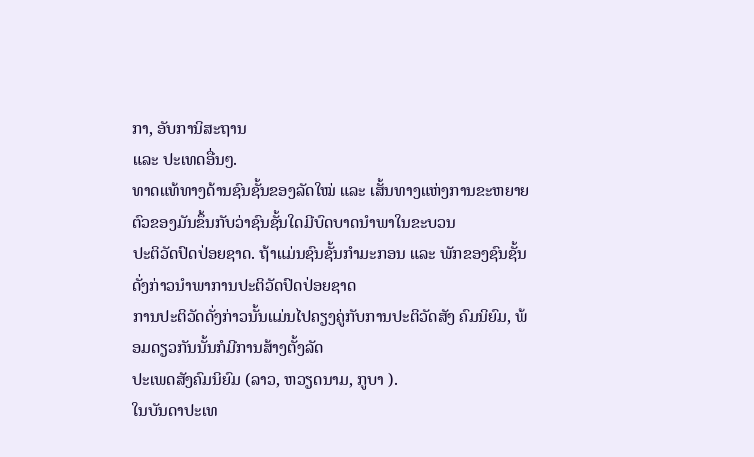ກາ, ອັບການິສະຖານ
ແລະ ປະເທດອື່ນໆ.
ທາດແທ້ທາງດ້ານຊົນຊັ້ນຂອງລັດໃໝ່ ແລະ ເສັ້ນທາງແຫ່ງການຂະຫຍາຍຕົວຂອງມັນຂຶ້ນກັບວ່າຊົນຊັ້ນໃດມີບົດບາດນຳພາໃນຂະບວນ
ປະຕິວັດປົດປ່ອຍຊາດ. ຖ້າແມ່ນຊົນຊັ້ນກຳມະກອນ ແລະ ພັກຂອງຊົນຊັ້ນດັ່ງກ່າວນຳພາການປະຕິວັດປົດປ່ອຍຊາດ
ການປະຕິວັດດັ່ງກ່າວນັ້ນແມ່ນໄປຄຽງຄູ່ກັບການປະຕິວັດສັງ ຄົມນິຍົມ, ພ້ອມດຽວກັນນັ້ນກໍມີການສ້າງຕັ້ງລັດ
ປະເພດສັງຄົມນິຍົມ (ລາວ, ຫວຽດນາມ, ກູບາ ).
ໃນບັນດາປະເທ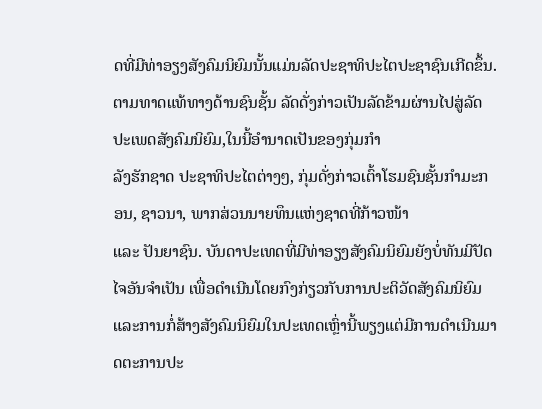ດທີ່ມີທ່າອຽງສັງຄົມນິຍົມນັ້ນແມ່ນລັດປະຊາທິປະໄຕປະຊາຊົນເກີດຂຶ້ນ.
ຕາມທາດແທ້ທາງດ້ານຊົນຊັ້ນ ລັດດັ່ງກ່າວເປັນລັດຂ້າມຜ່ານໄປສູ່ລັດປະເພດສັງຄົມນິຍົມ,ໃນນີ້ອຳນາດເປັນຂອງກຸ່ມກຳ
ລັງຮັກຊາດ ປະຊາທິປະໄຕຕ່າງໆ, ກຸ່ມດັ່ງກ່າວເຕົ້າໂຮມຊົນຊັ້ນກຳມະກອນ, ຊາວນາ, ພາກສ່ວນນາຍທຶນແຫ່ງຊາດທີ່ກ້າວໜ້າ
ແລະ ປັນຍາຊົນ. ບັນດາປະເທດທີ່ມີທ່າອຽງສັງຄົມນິຍົມຍັງບໍ່ທັນມີປັດໄຈອັນຈຳເປັນ ເພື່ອດຳເນີນໂດຍກົງກ່ຽວກັບການປະຕິວັດສັງຄົມນິຍົມ
ແລະການກໍ່ສ້າງສັງຄົມນິຍົມໃນປະເທດເຫຼົ່ານີ້ພຽງແຕ່ມີການດຳເນີນມາດຕະການປະ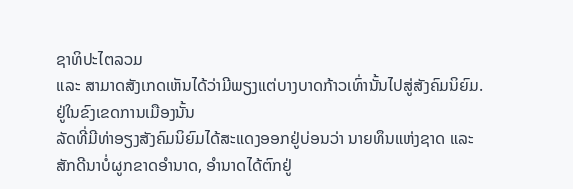ຊາທິປະໄຕລວມ
ແລະ ສາມາດສັງເກດເຫັນໄດ້ວ່າມີພຽງແຕ່ບາງບາດກ້າວເທົ່ານັ້ນໄປສູ່ສັງຄົມນິຍົມ.
ຢູ່ໃນຂົງເຂດການເມືອງນັ້ນ
ລັດທີ່ມີທ່າອຽງສັງຄົມນິຍົມໄດ້ສະແດງອອກຢູ່ບ່ອນວ່າ ນາຍທຶນແຫ່ງຊາດ ແລະ
ສັກດີນາບໍ່ຜູກຂາດອຳນາດ, ອຳນາດໄດ້ຕົກຢູ່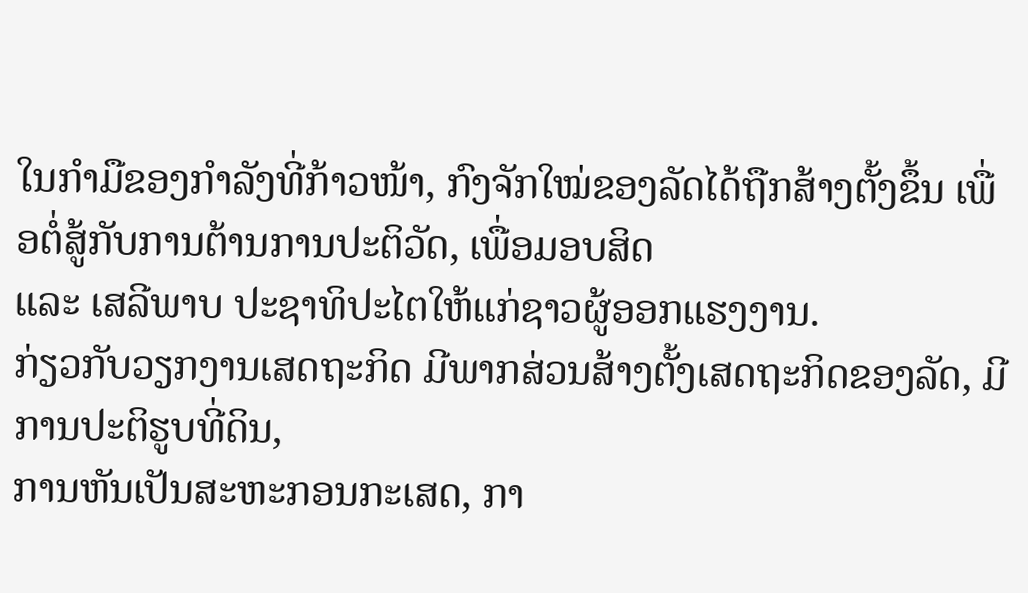ໃນກຳມືຂອງກຳລັງທີ່ກ້າວໜ້າ, ກົງຈັກໃໝ່ຂອງລັດໄດ້ຖືກສ້າງຕັ້ງຂຶ້ນ ເພື່ອຕໍ່ສູ້ກັບການຕ້ານການປະຕິວັດ, ເພື່ອມອບສິດ
ແລະ ເສລີພາບ ປະຊາທິປະໄຕໃຫ້ແກ່ຊາວຜູ້ອອກແຮງງານ.
ກ່ຽວກັບວຽກງານເສດຖະກິດ ມີພາກສ່ວນສ້າງຕັ້ງເສດຖະກິດຂອງລັດ, ມີການປະຕິຮູບທີ່ດິນ,
ການຫັນເປັນສະຫະກອນກະເສດ, ກາ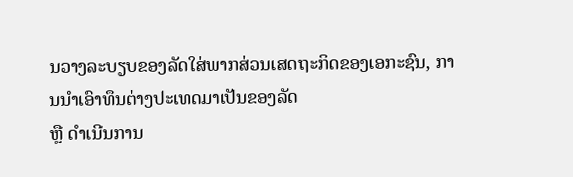ນວາງລະບຽບຂອງລັດໃສ່ພາກສ່ວນເສດຖະກິດຂອງເອກະຊົນ, ການນຳເອົາທຶນຕ່າງປະເທດມາເປັນຂອງລັດ
ຫຼື ດຳເນີນການ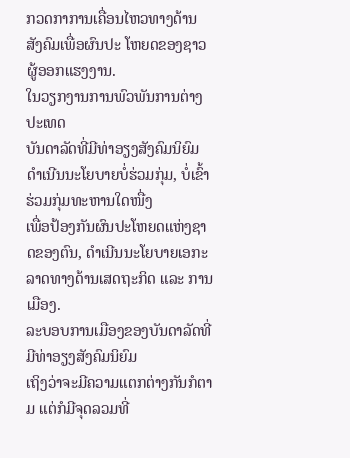ກວດກາການເຄື່ອນໄຫວທາງດ້ານສັງຄົມເພື່ອຜົນປະ ໂຫຍດຂອງຊາວຜູ້ອອກແຮງງານ.
ໃນວຽກງານການພົວພັນການຕ່າງປະເທດ
ບັນດາລັດທີ່ມີທ່າອຽງສັງຄົມນິຍົມ ດຳເນີນນະໂຍບາຍບໍ່ຮ່ວມກຸ່ມ, ບໍ່ເຂົ້າຮ່ວມກຸ່ມທະຫານໃດໜື່ງ
ເພື່ອປ້ອງກັນຜົນປະໂຫຍດແຫ່ງຊາດຂອງຕົນ, ດຳເນີນນະໂຍບາຍເອກະລາດທາງດ້ານເສດຖະກິດ ແລະ ການເມືອງ.
ລະບອບການເມືອງຂອງບັນດາລັດທີ່ມີທ່າອຽງສັງຄົມນິຍົມ
ເຖິງວ່າຈະມີຄວາມແຕກຕ່າງກັນກໍຕາມ ແຕ່ກໍມີຈຸດລວມທີ່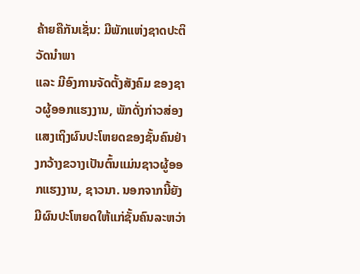ຄ້າຍຄືກັນເຊັ່ນ: ມີພັກແຫ່ງຊາດປະຕິວັດນຳພາ
ແລະ ມີອົງການຈັດຕັ້ງສັງຄົມ ຂອງຊາວຜູ້ອອກແຮງງານ, ພັກດັ່ງກ່າວສ່ອງແສງເຖິງຜົນປະໂຫຍດຂອງຊັ້ນຄົນຢ່າງກວ້າງຂວາງເປັນຕົ້ນແມ່ນຊາວຜູ້ອອກແຮງງານ, ຊາວນາ. ນອກຈາກນີ້ຍັງມີຜົນປະໂຫຍດໃຫ້ແກ່ຊັ້ນຄົນລະຫວ່າ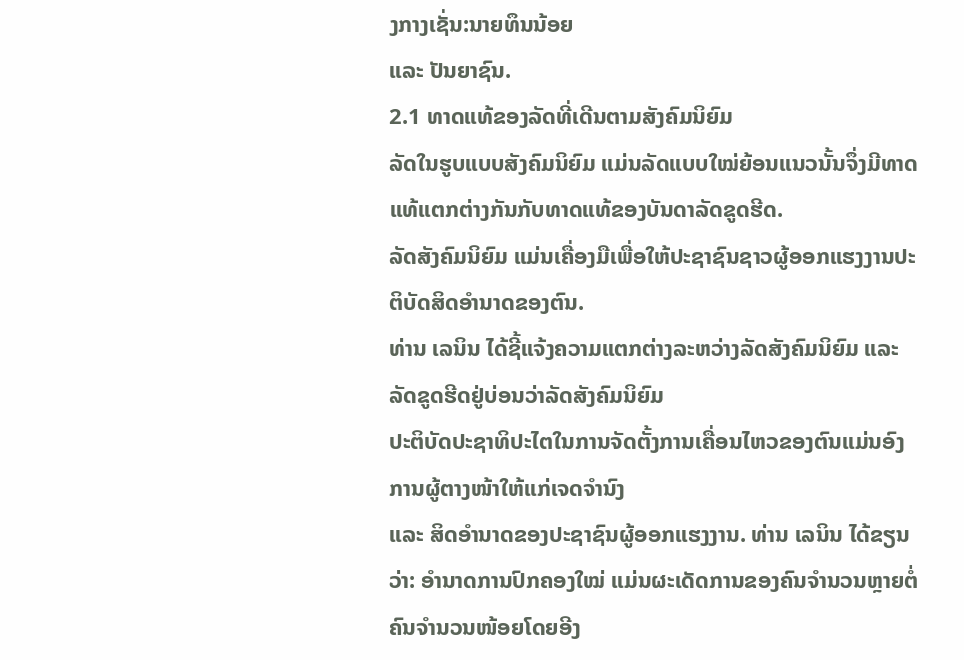ງກາງເຊັ່ນ:ນາຍທຶນນ້ອຍ
ແລະ ປັນຍາຊົນ.
2.1 ທາດແທ້ຂອງລັດທີ່ເດີນຕາມສັງຄົມນິຍົມ
ລັດໃນຮູບແບບສັງຄົມນິຍົມ ແມ່ນລັດແບບໃໝ່ຍ້ອນແນວນັ້ນຈຶ່ງມີທາດແທ້ແຕກຕ່າງກັນກັບທາດແທ້ຂອງບັນດາລັດຂູດຮີດ.
ລັດສັງຄົມນິຍົມ ແມ່ນເຄື່ອງມືເພື່ອໃຫ້ປະຊາຊົນຊາວຜູ້ອອກແຮງງານປະຕິບັດສິດອຳນາດຂອງຕົນ.
ທ່ານ ເລນິນ ໄດ້ຊີ້ແຈ້ງຄວາມແຕກຕ່າງລະຫວ່າງລັດສັງຄົມນິຍົມ ແລະ ລັດຂູດຮີດຢູ່ບ່ອນວ່າລັດສັງຄົມນິຍົມ
ປະຕິບັດປະຊາທິປະໄຕໃນການຈັດຕັ້ງການເຄື່ອນໄຫວຂອງຕົນແມ່ນອົງການຜູ້ຕາງໜ້າໃຫ້ແກ່ເຈດຈຳນົງ
ແລະ ສິດອຳນາດຂອງປະຊາຊົນຜູ້ອອກແຮງງານ. ທ່ານ ເລນິນ ໄດ້ຂຽນວ່າ: ອຳນາດການປົກຄອງໃໝ່ ແມ່ນຜະເດັດການຂອງຄົນຈຳນວນຫຼາຍຕໍ່ຄົນຈຳນວນໜ້ອຍໂດຍອີງ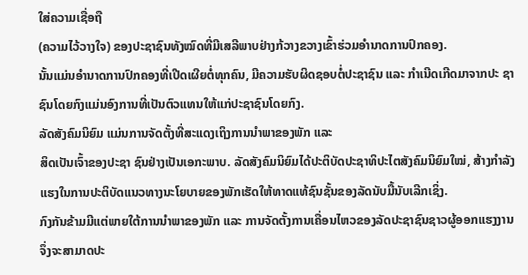ໃສ່ຄວາມເຊື່ອຖື
(ຄວາມໄວ້ວາງໃຈ) ຂອງປະຊາຊົນທັງໝົດທີ່ມີເສລີພາບຢ່າງກ້ວາງຂວາງເຂົ້າຮ່ວມອຳນາດການປົກຄອງ.
ນັ້ນແມ່ນອຳນາດການປົກຄອງທີ່ເປີດເຜີຍຕໍ່ທຸກຄົນ, ມີຄວາມຮັບຜິດຊອບຕໍ່ປະຊາຊົນ ແລະ ກຳເນີດເກີດມາຈາກປະ ຊາຊົນໂດຍກົງແມ່ນອົງການທີ່ເປັນຕົວແທນໃຫ້ແກ່ປະຊາຊົນໂດຍກົງ.
ລັດສັງຄົມນິຍົມ ແມ່ນການຈັດຕັ້ງທີ່ສະແດງເຖິງການນຳພາຂອງພັກ ແລະ
ສິດເປັນເຈົ້າຂອງປະຊາ ຊົນຢ່າງເປັນເອກະພາບ. ລັດສັງຄົມນິຍົມໄດ້ປະຕິບັດປະຊາທິປະໄຕສັງຄົມນິຍົມໃໝ່, ສ້າງກຳລັງແຮງໃນການປະຕິບັດແນວທາງນະໂຍບາຍຂອງພັກເຮັດໃຫ້ທາດແທ້ຊົນຊັ້ນຂອງລັດນັບມື້ນັບເລີກເຊິ່ງ.
ກົງກັນຂ້າມມີແຕ່ພາຍໃຕ້ການນຳພາຂອງພັກ ແລະ ການຈັດຕັ້ງການເຄື່ອນໄຫວຂອງລັດປະຊາຊົນຊາວຜູ້ອອກແຮງງານຈຶ່ງຈະສາມາດປະ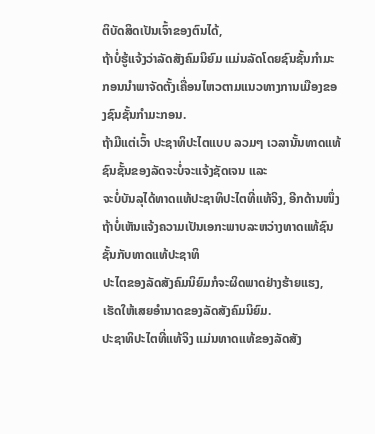ຕິບັດສິດເປັນເຈົ້າຂອງຕົນໄດ້,
ຖ້າບໍ່ຮູ້ແຈ້ງວ່າລັດສັງຄົມນິຍົມ ແມ່ນລັດໂດຍຊົນຊັ້ນກຳມະກອນນຳພາຈັດຕັ້ງເຄື່ອນໄຫວຕາມແນວທາງການເມືອງຂອງຊົນຊັ້ນກຳມະກອນ.
ຖ້າມີແຕ່ເວົ້າ ປະຊາທິປະໄຕແບບ ລວມໆ ເວລານັ້ນທາດແທ້ຊົນຊັ້ນຂອງລັດຈະບໍ່ຈະແຈ້ງຊັດເຈນ ແລະ
ຈະບໍ່ບັນລຸໄດ້ທາດແທ້ປະຊາທິປະໄຕທີ່ແທ້ຈິງ, ອີກດ້ານໜຶ່ງຖ້າບໍ່ເຫັນແຈ້ງຄວາມເປັນເອກະພາບລະຫວ່າງທາດແທ້ຊົນຊັ້ນກັບທາດແທ້ປະຊາທິ
ປະໄຕຂອງລັດສັງຄົມນິຍົມກໍຈະຜິດພາດຢ່າງຮ້າຍແຮງ, ເຮັດໃຫ້ເສຍອຳນາດຂອງລັດສັງຄົມນິຍົມ.
ປະຊາທິປະໄຕທີ່ແທ້ຈິງ ແມ່ນທາດແທ້ຂອງລັດສັງ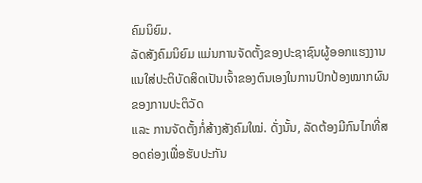ຄົມນິຍົມ.
ລັດສັງຄົມນິຍົມ ແມ່ນການຈັດຕັ້ງຂອງປະຊາຊົນຜູ້ອອກແຮງງານແນໃສ່ປະຕິບັດສິດເປັນເຈົ້າຂອງຕົນເອງໃນການປົກປ້ອງໝາກຜົນຂອງການປະຕິວັດ
ແລະ ການຈັດຕັ້ງກໍ່ສ້າງສັງຄົມໃໝ່. ດັ່ງນັ້ນ, ລັດຕ້ອງມີກົນໄກທີ່ສອດຄ່ອງເພື່ອຮັບປະກັນ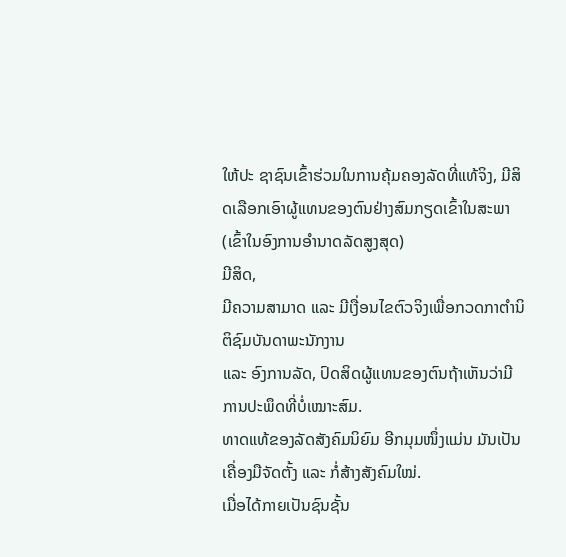ໃຫ້ປະ ຊາຊົນເຂົ້າຮ່ວມໃນການຄຸ້ມຄອງລັດທີ່ແທ້ຈິງ, ມີສິດເລືອກເອົາຜູ້ແທນຂອງຕົນຢ່າງສົມກຽດເຂົ້າໃນສະພາ (ເຂົ້າໃນອົງການອຳນາດລັດສູງສຸດ)
ມີສິດ,
ມີຄວາມສາມາດ ແລະ ມີເງື່ອນໄຂຕົວຈິງເພື່ອກວດກາຕຳນິຕິຊົມບັນດາພະນັກງານ
ແລະ ອົງການລັດ, ປົດສິດຜູ້ແທນຂອງຕົນຖ້າເຫັນວ່າມີການປະພຶດທີ່ບໍ່ເໝາະສົມ.
ທາດແທ້ຂອງລັດສັງຄົມນິຍົມ ອີກມຸມໜຶ່ງແມ່ນ ມັນເປັນເຄື່ອງມືຈັດຕັ້ງ ແລະ ກໍ່ສ້າງສັງຄົມໃໝ່.
ເມື່ອໄດ້ກາຍເປັນຊົນຊັ້ນ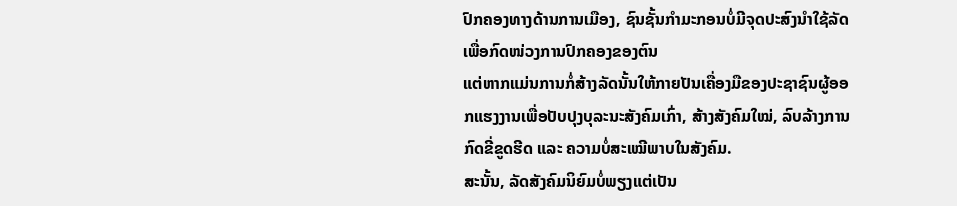ປົກຄອງທາງດ້ານການເມືອງ, ຊົນຊັ້ນກຳມະກອນບໍ່ມີຈຸດປະສົງນຳໃຊ້ລັດເພື່ອກົດໜ່ວງການປົກຄອງຂອງຕົນ
ແຕ່ຫາກແມ່ນການກໍ່ສ້າງລັດນັ້ນໃຫ້ກາຍປັນເຄື່ອງມືຂອງປະຊາຊົນຜູ້ອອກແຮງງານເພື່ອປັບປຸງບຸລະນະສັງຄົມເກົ່າ, ສ້າງສັງຄົມໃໝ່, ລົບລ້າງການກົດຂີ່ຂູດຮີດ ແລະ ຄວາມບໍ່ສະເໝີພາບໃນສັງຄົມ.
ສະນັ້ນ, ລັດສັງຄົມນິຍົມບໍ່ພຽງແຕ່ເປັນ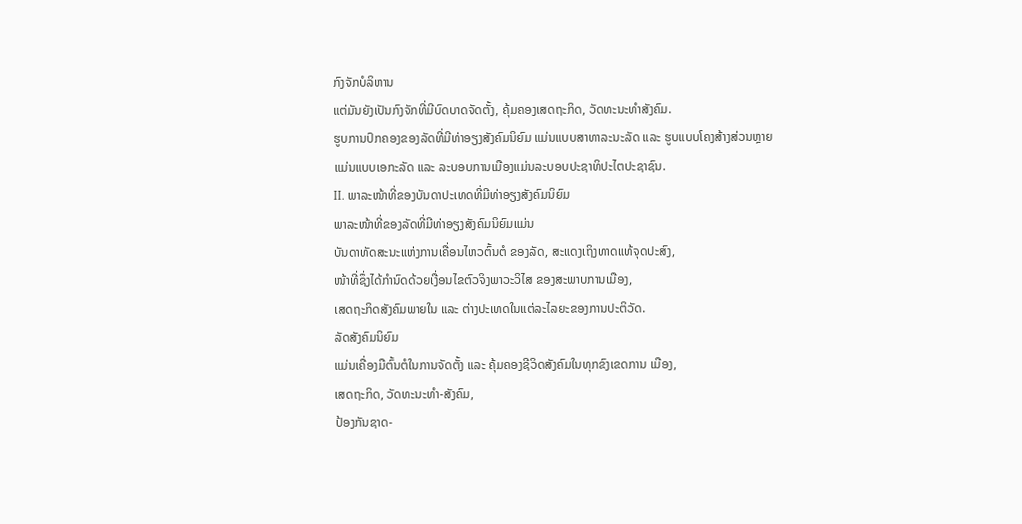ກົງຈັກບໍລິຫານ
ແຕ່ມັນຍັງເປັນກົງຈັກທີ່ມີບົດບາດຈັດຕັ້ງ, ຄຸ້ມຄອງເສດຖະກິດ, ວັດທະນະທຳສັງຄົມ.
ຮູບການປົກຄອງຂອງລັດທີ່ມີທ່າອຽງສັງຄົມນິຍົມ ແມ່ນແບບສາທາລະນະລັດ ແລະ ຮູບແບບໂຄງສ້າງສ່ວນຫຼາຍ
ແມ່ນແບບເອກະລັດ ແລະ ລະບອບການເມືອງແມ່ນລະບອບປະຊາທິປະໄຕປະຊາຊົນ.
II. ພາລະໜ້າທີ່ຂອງບັນດາປະເທດທີ່ມີທ່າອຽງສັງຄົມນິຍົມ
ພາລະໜ້າທີ່ຂອງລັດທີ່ມີທ່າອຽງສັງຄົມນິຍົມແມ່ນ
ບັນດາທັດສະນະແຫ່ງການເຄື່ອນໄຫວຕົ້ນຕໍ ຂອງລັດ, ສະແດງເຖິງທາດແທ້ຈຸດປະສົງ,
ໜ້າທີ່ຊຶ່ງໄດ້ກຳນົດດ້ວຍເງື່ອນໄຂຕົວຈິງພາວະວິໄສ ຂອງສະພາບການເມືອງ,
ເສດຖະກິດສັງຄົມພາຍໃນ ແລະ ຕ່າງປະເທດໃນແຕ່ລະໄລຍະຂອງການປະຕິວັດ.
ລັດສັງຄົມນິຍົມ
ແມ່ນເຄື່ອງມືຕົ້ນຕໍໃນການຈັດຕັ້ງ ແລະ ຄຸ້ມຄອງຊີວິດສັງຄົມໃນທຸກຂົງເຂດການ ເມືອງ,
ເສດຖະກິດ, ວັດທະນະທຳ-ສັງຄົມ,
ປ້ອງກັນຊາດ-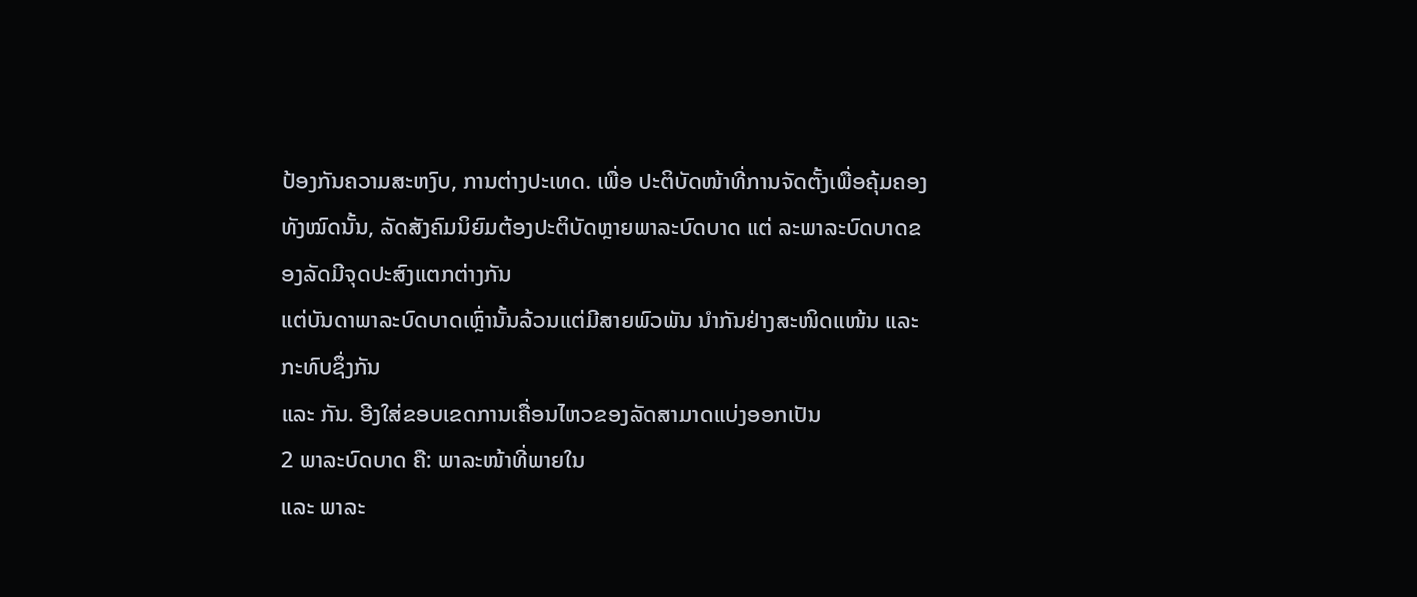ປ້ອງກັນຄວາມສະຫງົບ, ການຕ່າງປະເທດ. ເພື່ອ ປະຕິບັດໜ້າທີ່ການຈັດຕັ້ງເພື່ອຄຸ້ມຄອງທັງໝົດນັ້ນ, ລັດສັງຄົມນິຍົມຕ້ອງປະຕິບັດຫຼາຍພາລະບົດບາດ ແຕ່ ລະພາລະບົດບາດຂອງລັດມີຈຸດປະສົງແຕກຕ່າງກັນ
ແຕ່ບັນດາພາລະບົດບາດເຫຼົ່ານັ້ນລ້ວນແຕ່ມີສາຍພົວພັນ ນຳກັນຢ່າງສະໜິດແໜ້ນ ແລະ ກະທົບຊຶ່ງກັນ
ແລະ ກັນ. ອີງໃສ່ຂອບເຂດການເຄື່ອນໄຫວຂອງລັດສາມາດແບ່ງອອກເປັນ
2 ພາລະບົດບາດ ຄື: ພາລະໜ້າທີ່ພາຍໃນ
ແລະ ພາລະ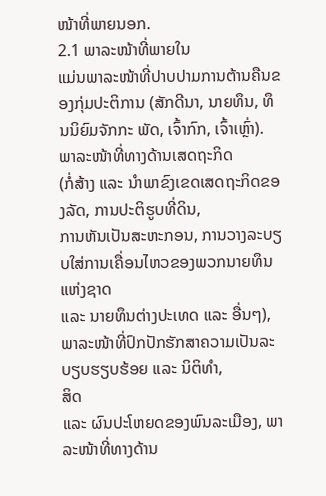ໜ້າທີ່ພາຍນອກ.
2.1 ພາລະໜ້າທີ່ພາຍໃນ
ແມ່ນພາລະໜ້າທີ່ປາບປາມການຕ້ານຄືນຂອງກຸ່ມປະຕິການ (ສັກດີນາ, ນາຍທຶນ, ທຶນນິຍົມຈັກກະ ພັດ, ເຈົ້າກົກ, ເຈົ້າເຫຼົ່າ). ພາລະໜ້າທີ່ທາງດ້ານເສດຖະກິດ
(ກໍ່ສ້າງ ແລະ ນຳພາຂົງເຂດເສດຖະກິດຂອງລັດ, ການປະຕິຮູບທີ່ດິນ,
ການຫັນເປັນສະຫະກອນ, ການວາງລະບຽບໃສ່ການເຄື່ອນໄຫວຂອງພວກນາຍທຶນແຫ່ງຊາດ
ແລະ ນາຍທຶນຕ່າງປະເທດ ແລະ ອື່ນໆ), ພາລະໜ້າທີ່ປົກປັກຮັກສາຄວາມເປັນລະບຽບຮຽບຮ້ອຍ ແລະ ນິຕິທຳ,
ສິດ
ແລະ ຜົນປະໂຫຍດຂອງພົນລະເມືອງ, ພາລະໜ້າທີ່ທາງດ້ານ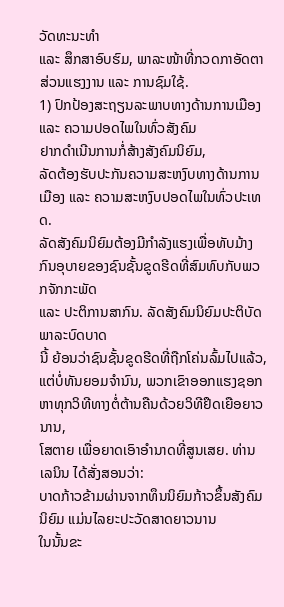ວັດທະນະທຳ
ແລະ ສຶກສາອົບຮົມ, ພາລະໜ້າທີ່ກວດກາອັດຕາສ່ວນແຮງງານ ແລະ ການຊົມໃຊ້.
1) ປົກປ້ອງສະຖຽນລະພາບທາງດ້ານການເມືອງ ແລະ ຄວາມປອດໄພໃນທົ່ວສັງຄົມ
ຢາກດຳເນີນການກໍ່ສ້າງສັງຄົມນິຍົມ,
ລັດຕ້ອງຮັບປະກັນຄວາມສະຫງົບທາງດ້ານການເມືອງ ແລະ ຄວາມສະຫງົບປອດໄພໃນທົ່ວປະເທດ.
ລັດສັງຄົມນິຍົມຕ້ອງມີກຳລັງແຮງເພື່ອທັບມ້າງກົນອຸບາຍຂອງຊົນຊັ້ນຂູດຮີດທີ່ສົມທົບກັບພວກຈັກກະພັດ
ແລະ ປະຕິການສາກົນ. ລັດສັງຄົມນິຍົມປະຕິບັດພາລະບົດບາດ
ນີ້ ຍ້ອນວ່າຊົນຊັ້ນຂູດຮີດທີ່ຖືກໂຄ່ນລົ້ມໄປແລ້ວ, ແຕ່ບໍ່ທັນຍອມຈຳນົນ, ພວກເຂົາອອກແຮງຊອກຫາທຸກວິທີທາງຕໍ່ຕ້ານຄືນດ້ວຍວິທີຢຶດເຍືອຍາວນານ,
ໂສຕາຍ ເພື່ອຍາດເອົາອຳນາດທີ່ສູນເສຍ. ທ່ານ ເລນິນ ໄດ້ສັ່ງສອນວ່າ:
ບາດກ້າວຂ້າມຜ່ານຈາກທຶນນິຍົມກ້າວຂຶ້ນສັງຄົມນິຍົມ ແມ່ນໄລຍະປະວັດສາດຍາວນານ
ໃນນັ້ນຂະ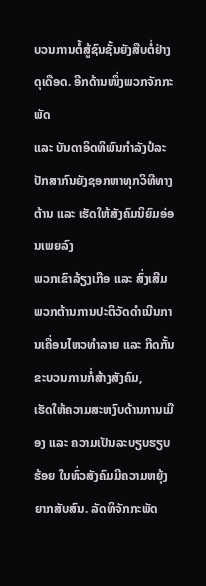ບວນການຕໍ້ສູ້ຊົນຊັ້ນຍັງສືບຕໍ່ຢ່າງດຸເດືອດ. ອີກດ້ານໜຶ່ງພວກຈັກກະພັດ
ແລະ ບັນດາອິດທິພົນກຳລັງປໍລະປັກສາກົນຍັງຊອກຫາທຸກວິທີທາງຕ້ານ ແລະ ເຮັດໃຫ້ສັງຄົມນິຍົມອ່ອນເພຍລົງ
ພວກເຂົາລ້ຽງເກືອ ແລະ ສົ່ງເສີມພວກຕ້ານການປະຕິວັດດຳເນີນການເຄື່ອນໄຫວທຳລາຍ ແລະ ກີດກັ້ນຂະບວນການກໍ່ສ້າງສັງຄົມ,
ເຮັດໃຫ້ຄວາມສະຫງົບດ້ານການເມືອງ ແລະ ຄວາມເປັນລະບຽບຮຽບຮ້ອຍ ໃນທົ່ວສັງຄົມມີຄວາມຫຍຸ້ງ
ຍາກສັບສົນ. ລັດທິຈັກກະພັດ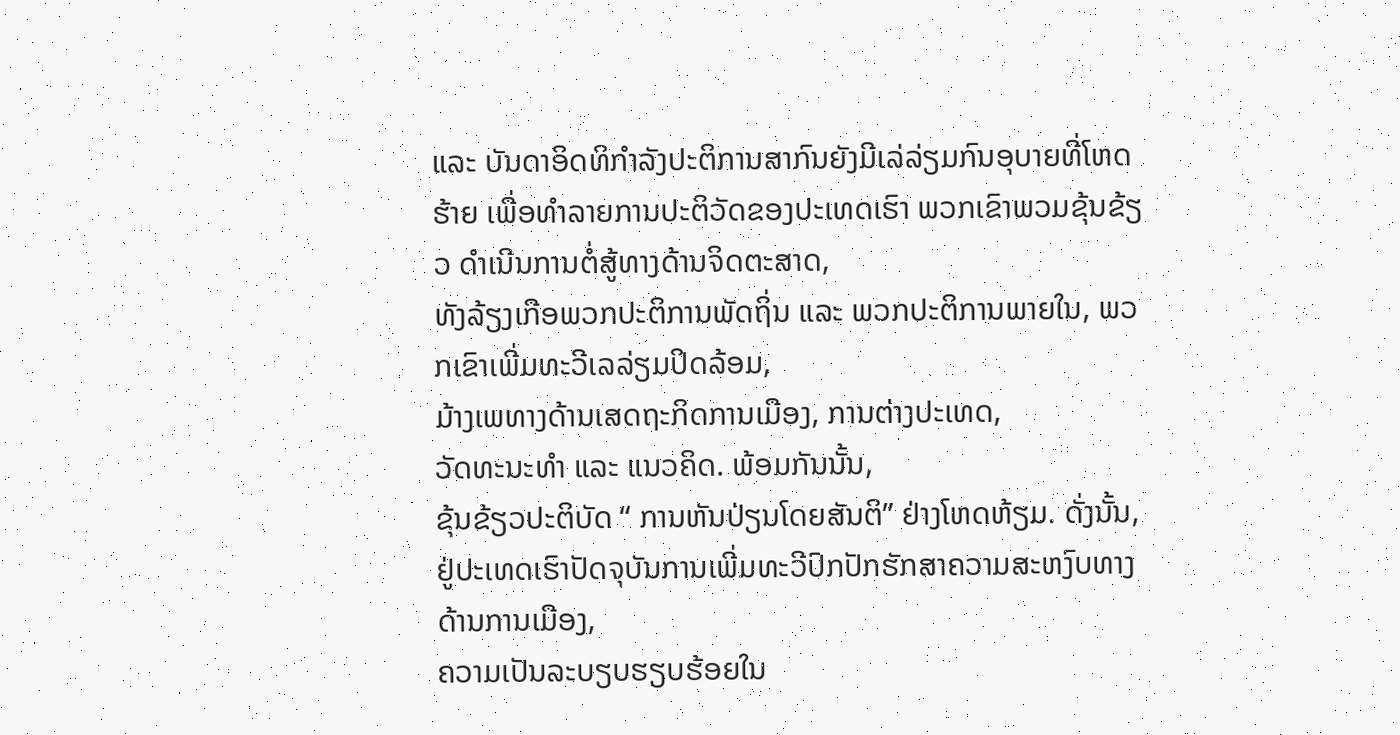ແລະ ບັນດາອິດທິກຳລັງປະຕິການສາກົນຍັງມີເລ່ລ່ຽມກົນອຸບາຍທີ່ໂຫດຮ້າຍ ເພື່ອທຳລາຍການປະຕິວັດຂອງປະເທດເຮົາ ພວກເຂົາພວມຂຸ້ນຂ້ຽວ ດຳເນີນການຕໍ່ສູ້ທາງດ້ານຈິດຕະສາດ,
ທັງລ້ຽງເກືອພວກປະຕິການພັດຖິ່ນ ແລະ ພວກປະຕິການພາຍໃນ, ພວກເຂົາເພີ່ມທະວີເລລ່ຽມປິດລ້ອມ,
ມ້າງເພທາງດ້ານເສດຖະກິດການເມືອງ, ການຕ່າງປະເທດ,
ວັດທະນະທຳ ແລະ ແນວຄິດ. ພ້ອມກັນນັ້ນ,
ຂຸ້ນຂ້ຽວປະຕິບັດ “ ການຫັນປ່ຽນໂດຍສັນຕິ” ຢ່າງໂຫດຫ້ຽມ. ດັ່ງນັ້ນ, ຢູ່ປະເທດເຮົາປັດຈຸບັນການເພີ່ມທະວີປົກປັກຮັກສາຄວາມສະຫງົບທາງດ້ານການເມືອງ,
ຄວາມເປັນລະບຽບຮຽບຮ້ອຍໃນ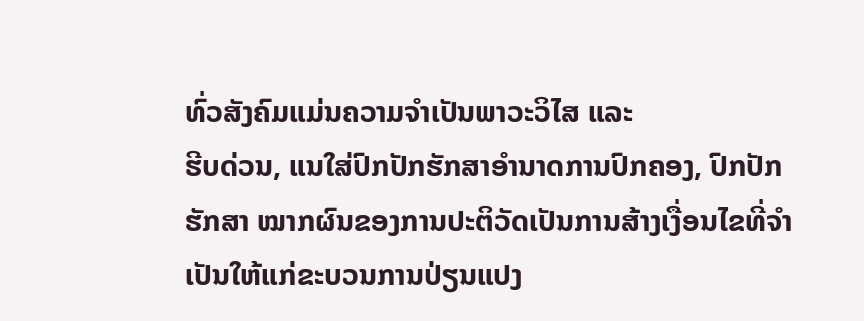ທົ່ວສັງຄົມແມ່ນຄວາມຈຳເປັນພາວະວິໄສ ແລະ
ຮີບດ່ວນ, ແນໃສ່ປົກປັກຮັກສາອຳນາດການປົກຄອງ, ປົກປັກຮັກສາ ໝາກຜົນຂອງການປະຕິວັດເປັນການສ້າງເງື່ອນໄຂທີ່ຈຳເປັນໃຫ້ແກ່ຂະບວນການປ່ຽນແປງ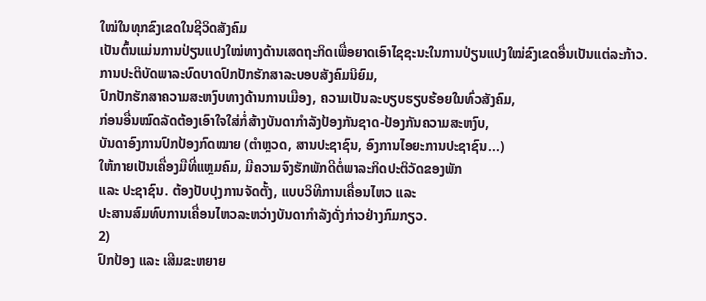ໃໝ່ໃນທຸກຂົງເຂດໃນຊີວິດສັງຄົມ
ເປັນຕົ້ນແມ່ນການປ່ຽນແປງໃໝ່ທາງດ້ານເສດຖະກິດເພື່ອຍາດເອົາໄຊຊະນະໃນການປ່ຽນແປງໃໝ່ຂົງເຂດອື່ນເປັນແຕ່ລະກ້າວ.
ການປະຕິບັດພາລະບົດບາດປົກປັກຮັກສາລະບອບສັງຄົມນິຍົມ,
ປົກປັກຮັກສາຄວາມສະຫງົບທາງດ້ານການເມືອງ, ຄວາມເປັນລະບຽບຮຽບຮ້ອຍໃນທົ່ວສັງຄົມ,
ກ່ອນອື່ນໝົດລັດຕ້ອງເອົາໃຈໃສ່ກໍ່ສ້າງບັນດາກຳລັງປ້ອງກັນຊາດ-ປ້ອງກັນຄວາມສະຫງົບ,
ບັນດາອົງການປົກປ້ອງກົດໝາຍ (ຕໍາຫຼວດ, ສານປະຊາຊົນ, ອົງການໄອຍະການປະຊາຊົນ...)
ໃຫ້ກາຍເປັນເຄື່ອງມືທີ່ແຫຼມຄົມ, ມີຄວາມຈົງຮັກພັກດີຕໍ່ພາລະກິດປະຕິວັດຂອງພັກ
ແລະ ປະຊາຊົນ. ຕ້ອງປັບປຸງການຈັດຕັ້ງ, ແບບວິທີການເຄື່ອນໄຫວ ແລະ
ປະສານສົມທົບການເຄື່ອນໄຫວລະຫວ່າງບັນດາກຳລັງດັ່ງກ່າວຢ່າງກົມກຽວ.
2)
ປົກປ້ອງ ແລະ ເສີມຂະຫຍາຍ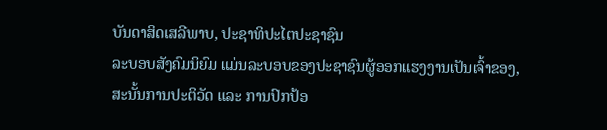ບັນດາສິດເສລີພາບ, ປະຊາທິປະໄຕປະຊາຊົນ
ລະບອບສັງຄົມນິຍົມ ແມ່ນລະບອບຂອງປະຊາຊົນຜູ້ອອກແຮງງານເປັນເຈົ້າຂອງ,
ສະນັ້ນການປະຕິວັດ ແລະ ການປົກປ້ອ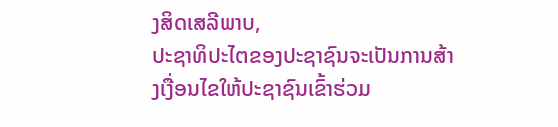ງສິດເສລີພາບ,
ປະຊາທິປະໄຕຂອງປະຊາຊົນຈະເປັນການສ້າງເງື່ອນໄຂໃຫ້ປະຊາຊົນເຂົ້າຮ່ວມ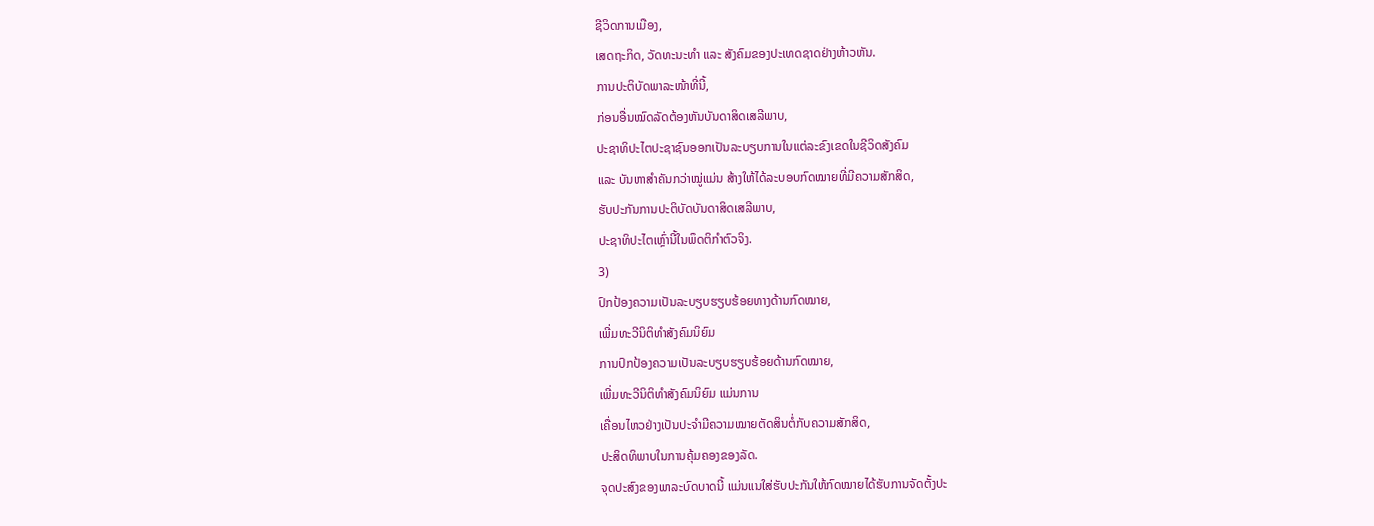ຊີວິດການເມືອງ,
ເສດຖະກິດ, ວັດທະນະທຳ ແລະ ສັງຄົມຂອງປະເທດຊາດຢ່າງຫ້າວຫັນ.
ການປະຕິບັດພາລະໜ້າທີ່ນີ້,
ກ່ອນອື່ນໝົດລັດຕ້ອງຫັນບັນດາສິດເສລີພາບ,
ປະຊາທິປະໄຕປະຊາຊົນອອກເປັນລະບຽບການໃນແຕ່ລະຂົງເຂດໃນຊີວິດສັງຄົມ
ແລະ ບັນຫາສຳຄັນກວ່າໝູ່ແມ່ນ ສ້າງໃຫ້ໄດ້ລະບອບກົດໝາຍທີ່ມີຄວາມສັກສິດ,
ຮັບປະກັນການປະຕິບັດບັນດາສິດເສລີພາບ,
ປະຊາທິປະໄຕເຫຼົ່ານີ້ໃນພຶດຕິກຳຕົວຈິງ.
3)
ປົກປ້ອງຄວາມເປັນລະບຽບຮຽບຮ້ອຍທາງດ້ານກົດໝາຍ,
ເພີ່ມທະວີນິຕິທຳສັງຄົມນິຍົມ
ການປົກປ້ອງຄວາມເປັນລະບຽບຮຽບຮ້ອຍດ້ານກົດໝາຍ,
ເພີ່ມທະວີນິຕິທຳສັງຄົມນິຍົມ ແມ່ນການ
ເຄື່ອນໄຫວຢ່າງເປັນປະຈຳມີຄວາມໝາຍຕັດສິນຕໍ່ກັບຄວາມສັກສິດ,
ປະສິດທິພາບໃນການຄຸ້ມຄອງຂອງລັດ.
ຈຸດປະສົງຂອງພາລະບົດບາດນີ້ ແມ່ນແນໃສ່ຮັບປະກັນໃຫ້ກົດໝາຍໄດ້ຮັບການຈັດຕັ້ງປະ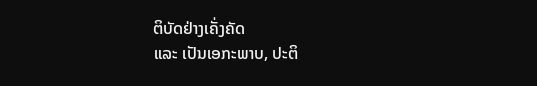ຕິບັດຢ່າງເຄັ່ງຄັດ
ແລະ ເປັນເອກະພາບ, ປະຕິ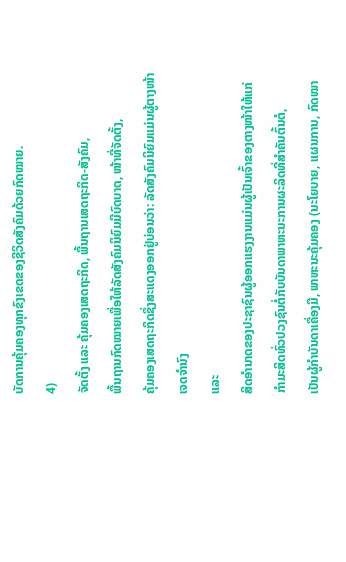ບັດການຄຸ້ມຄອງທຸກຂົງເຂດຂອງຊີວິດສັງຄົມດ້ວຍກົດໝາຍ.
4)
ຈັດຕັ້ງ ແລະ ຄຸ້ມຄອງເສດຖະກິດ, ພື້ນຖານເສດຖະກິດ-ສັງຄົມ,
ພື້ນຖານກົດໝາຍເພື່ອໃຫ້ລັດສັງຄົມນິຍົມມີບົດບາດ, ໜ້າທີ່ຈັດຕັ້ງ,
ຄຸ້ມຄອງເສດຖະກິດຊຶ່ງສະແດງອອກຢູ່ບ່ອນວ່າ: ລັດສັງຄົມນິຍົມແມ່ນຜູ້ຕາງໜ້າເຈດຈຳນົງ
ແລະ
ສິດອຳນາດຂອງປະຊາຊົນຜູ້ອອກແຮງງານແມ່ນຜູ້ເປັນເຈົ້າຂອງຕາງໜ້າໃຫ້ແກ່ກຳມະສິດທົ່ວປວງຊົນຕໍ່ກັບບັນດາພາຫະນະການຜະລິດທີ່ສຳຄັນຕົ້ນຕໍ,
ເປັນຜູ້ກຳບັນດາເຄື່ອງມື, ພາຫະນະຄຸ້ມຄອງ (ນະໂຍບາຍ, ແຜນການ, ກົດໝາ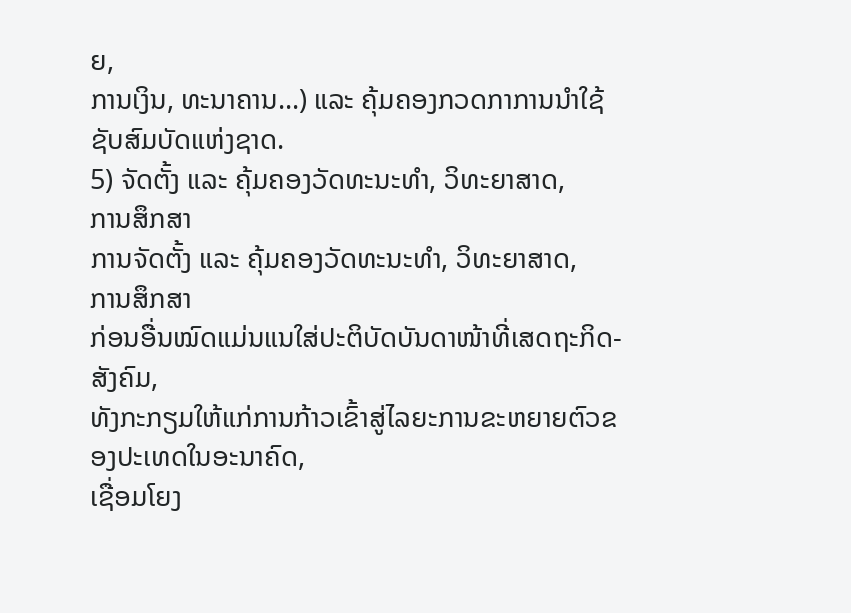ຍ,
ການເງິນ, ທະນາຄານ...) ແລະ ຄຸ້ມຄອງກວດກາການນຳໃຊ້ຊັບສົມບັດແຫ່ງຊາດ.
5) ຈັດຕັ້ງ ແລະ ຄຸ້ມຄອງວັດທະນະທຳ, ວິທະຍາສາດ,
ການສຶກສາ
ການຈັດຕັ້ງ ແລະ ຄຸ້ມຄອງວັດທະນະທຳ, ວິທະຍາສາດ,
ການສຶກສາ
ກ່ອນອື່ນໝົດແມ່ນແນໃສ່ປະຕິບັດບັນດາໜ້າທີ່ເສດຖະກິດ-ສັງຄົມ,
ທັງກະກຽມໃຫ້ແກ່ການກ້າວເຂົ້າສູ່ໄລຍະການຂະຫຍາຍຕົວຂອງປະເທດໃນອະນາຄົດ,
ເຊື່ອມໂຍງ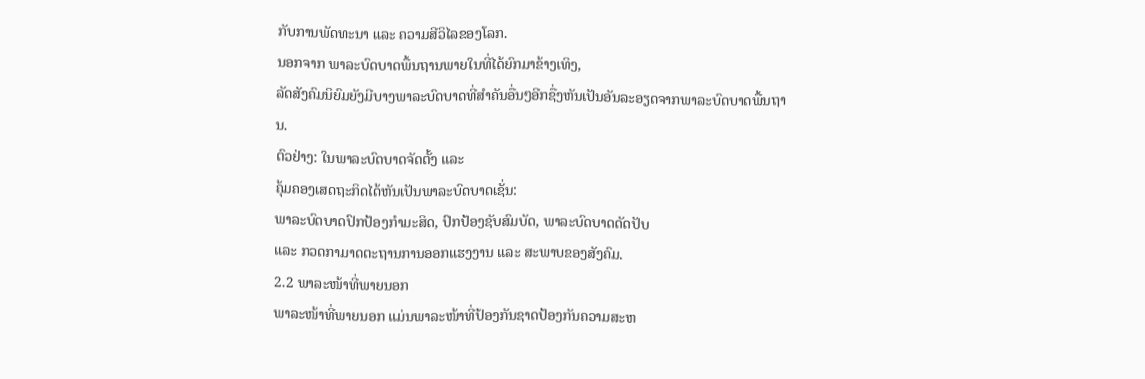ກັບການພັດທະນາ ແລະ ຄວາມສີວິໄລຂອງໂລກ.
ນອກຈາກ ພາລະບົດບາດພື້ນຖານພາຍໃນທີ່ໄດ້ຍົກມາຂ້າງເທິງ,
ລັດສັງຄົມນິຍົມຍັງມີບາງພາລະບົດບາດທີ່ສຳຄັນອື່ນໆອີກຊື່ງຫັນເປັນອັນລະອຽດຈາກພາລະບົດບາດພື້ນຖານ.
ຕົວຢ່າງ: ໃນພາລະບົດບາດຈັດຕັ້ງ ແລະ
ຄຸ້ມຄອງເສດຖະກິດໄດ້ຫັນເປັນພາລະບົດບາດເຊັ່ນ:
ພາລະບົດບາດປົກປ້ອງກຳມະສິດ, ປົກປ້ອງຊັບສົມບັດ, ພາລະບົດບາດດັດປັບ
ແລະ ກວດກາມາດຕະຖານການອອກແຮງງານ ແລະ ສະພາບຂອງສັງຄົມ.
2.2 ພາລະໜ້າທີ່ພາຍນອກ
ພາລະໜ້າທີ່ພາຍນອກ ແມ່ນພາລະໜ້າທີ່ປ້ອງກັນຊາດປ້ອງກັນຄວາມສະຫ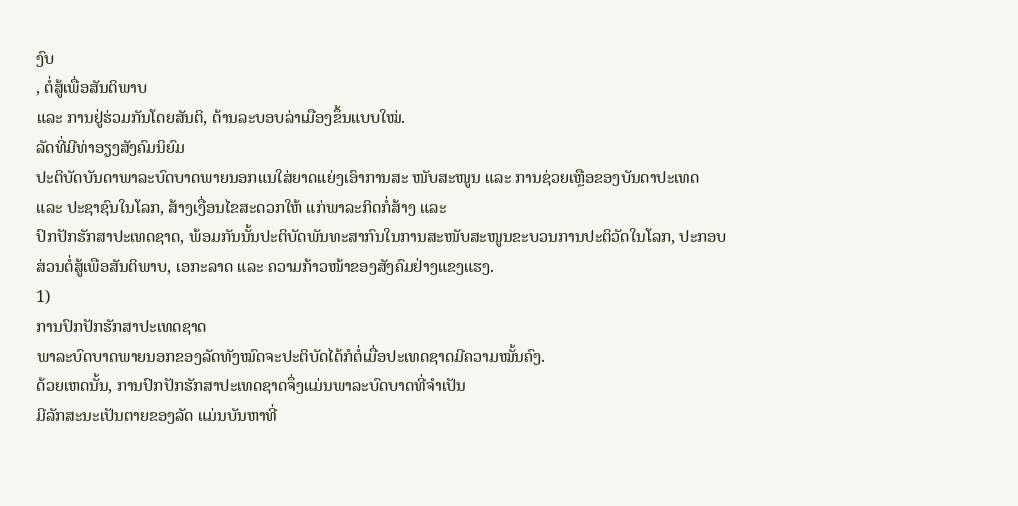ງົບ
, ຕໍ່ສູ້ເພື່ອສັນຕິພາບ
ແລະ ການຢູ່ຮ່ວມກັນໂດຍສັນຕິ, ຕ້ານລະບອບລ່າເມືອງຂຶ້ນແບບໃໝ່.
ລັດທີ່ມີທ່າອຽງສັງຄົມນິຍົມ
ປະຕິບັດບັນດາພາລະບົດບາດພາຍນອກແນໃສ່ຍາດແຍ່ງເອົາການສະ ໜັບສະໜູນ ແລະ ການຊ່ວຍເຫຼືອຂອງບັນດາປະເທດ
ແລະ ປະຊາຊົນໃນໂລກ, ສ້າງເງື່ອນໄຂສະດວກໃຫ້ ແກ່ພາລະກິດກໍ່ສ້າງ ແລະ
ປົກປັກຮັກສາປະເທດຊາດ, ພ້ອມກັນນັ້ນປະຕິບັດພັນທະສາກົນໃນການສະໜັບສະໜູນຂະບວນການປະຕິວັດໃນໂລກ, ປະກອບສ່ວນຕໍ່ສູ້ເພືອສັນຕິພາບ, ເອກະລາດ ແລະ ຄວາມກ້າວໜ້າຂອງສັງຄົມຢ່າງແຂງແຮງ.
1)
ການປົກປັກຮັກສາປະເທດຊາດ
ພາລະບົດບາດພາຍນອກຂອງລັດທັງໝົດຈະປະຕິບັດໄດ້ກໍຕໍ່ເມື່ອປະເທດຊາດມີຄວາມໝັ້ນຄົງ.
ດ້ວຍເຫດນັ້ນ, ການປົກປັກຮັກສາປະເທດຊາດຈຶ່ງແມ່ນພາລະບົດບາດທີ່ຈຳເປັນ
ມີລັກສະນະເປັນຕາຍຂອງລັດ ແມ່ນບັນຫາທີ່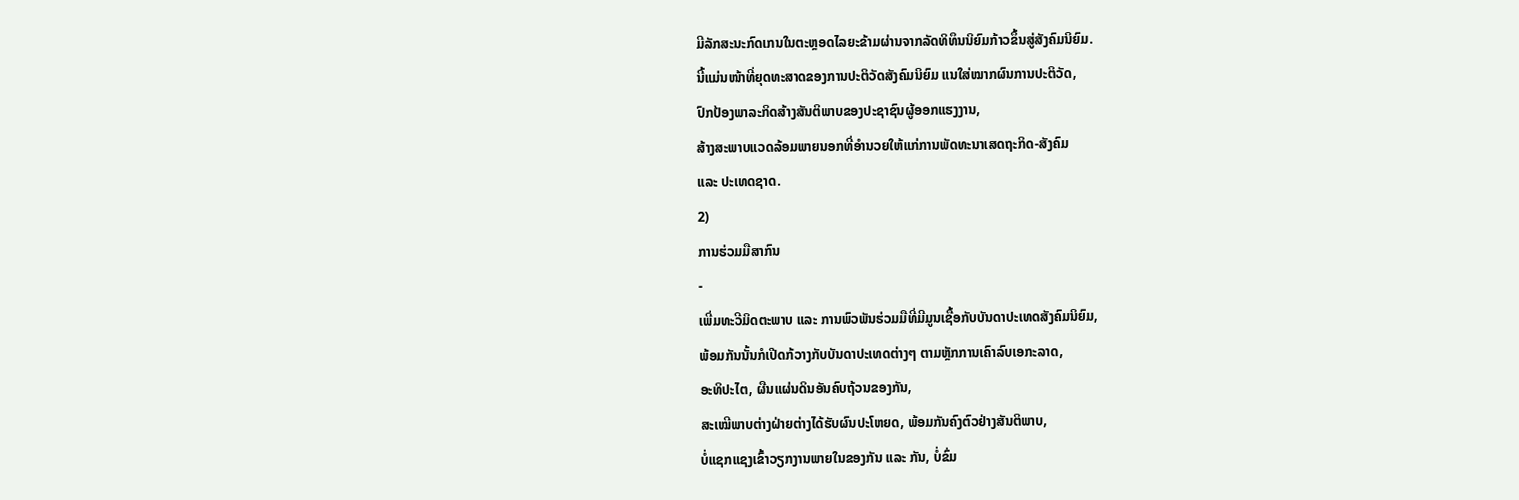ມີລັກສະນະກົດເກນໃນຕະຫຼອດໄລຍະຂ້າມຜ່ານຈາກລັດທິທຶນນິຍົມກ້າວຂຶ້ນສູ່ສັງຄົມນິຍົມ.
ນີ້ແມ່ນໜ້າທີ່ຍຸດທະສາດຂອງການປະຕິວັດສັງຄົມນິຍົມ ແນໃສ່ໝາກຜົນການປະຕິວັດ,
ປົກປ້ອງພາລະກິດສ້າງສັນຕິພາບຂອງປະຊາຊົນຜູ້ອອກແຮງງານ,
ສ້າງສະພາບແວດລ້ອມພາຍນອກທີ່ອຳນວຍໃຫ້ແກ່ການພັດທະນາເສດຖະກິດ-ສັງຄົມ
ແລະ ປະເທດຊາດ.
2)
ການຮ່ວມມືສາກົນ
-
ເພີ່ມທະວີມິດຕະພາບ ແລະ ການພົວພັນຮ່ວມມືທີ່ມີມູນເຊື້ອກັບບັນດາປະເທດສັງຄົມນິຍົມ,
ພ້ອມກັນນັ້ນກໍເປີດກ້ວາງກັບບັນດາປະເທດຕ່າງໆ ຕາມຫຼັກການເຄົາລົບເອກະລາດ,
ອະທິປະໄຕ, ຜືນແຜ່ນດິນອັນຄົບຖ້ວນຂອງກັນ,
ສະເໝີພາບຕ່າງຝ່າຍຕ່າງໄດ້ຮັບຜົນປະໂຫຍດ, ພ້ອມກັນຄົງຕົວຢ່າງສັນຕິພາບ,
ບໍ່ແຊກແຊງເຂົ້າວຽກງານພາຍໃນຂອງກັນ ແລະ ກັນ, ບໍ່ຂົ່ມ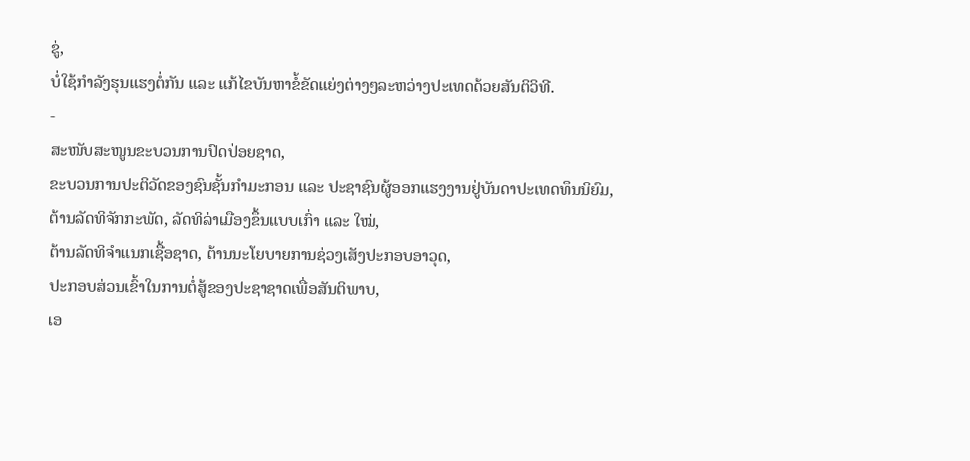ຂູ່,
ບໍ່ໃຊ້ກຳລັງຮຸນແຮງຕໍ່ກັນ ແລະ ແກ້ໄຂບັນຫາຂໍ້ຂັດແຍ່ງຕ່າງໆລະຫວ່າງປະເທດດ້ວຍສັນຕິວິທີ.
-
ສະໜັບສະໜູນຂະບວນການປົດປ່ອຍຊາດ,
ຂະບວນການປະຕິວັດຂອງຊົນຊັ້ນກຳມະກອນ ແລະ ປະຊາຊົນຜູ້ອອກແຮງງານຢູ່ບັນດາປະເທດທຶນນິຍົມ,
ຕ້ານລັດທິຈັກກະພັດ, ລັດທິລ່າເມືອງຂຶ້ນແບບເກົ່າ ແລະ ໃໝ່,
ຕ້ານລັດທິຈຳແນກເຊື້ອຊາດ, ຕ້ານນະໂຍບາຍການຊ່ວງເສັງປະກອບອາວຸດ,
ປະກອບສ່ວນເຂົ້າໃນການຕໍ່ສູ້ຂອງປະຊາຊາດເພື່ອສັນຕິພາບ,
ເອ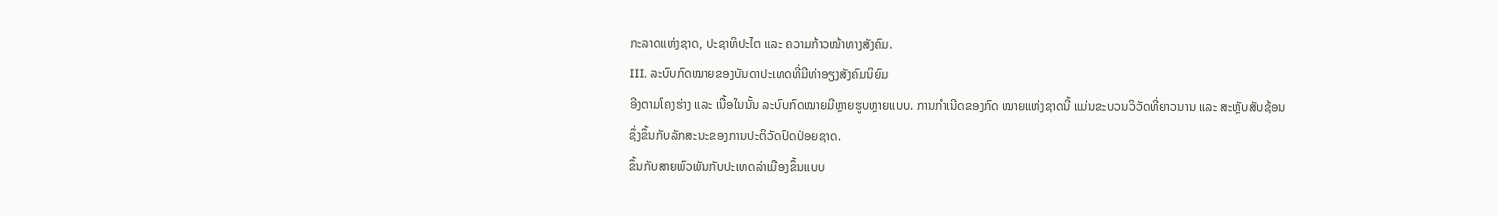ກະລາດແຫ່ງຊາດ, ປະຊາທິປະໄຕ ແລະ ຄວາມກ້າວໜ້າທາງສັງຄົມ.
III. ລະບົບກົດໝາຍຂອງບັນດາປະເທດທີ່ມີທ່າອຽງສັງຄົມນິຍົມ
ອີງຕາມໂຄງຮ່າງ ແລະ ເນື້ອໃນນັ້ນ ລະບົບກົດໝາຍມີຫຼາຍຮູບຫຼາຍແບບ. ການກຳເນີດຂອງກົດ ໝາຍແຫ່ງຊາດນີ້ ແມ່ນຂະບວນວິວັດທີ່ຍາວນານ ແລະ ສະຫຼັບສັບຊ້ອນ
ຊຶ່ງຂຶ້ນກັບລັກສະນະຂອງການປະຕິວັດປົດປ່ອຍຊາດ.
ຂຶ້ນກັບສາຍພົວພັນກັບປະເທດລ່າເມືອງຂຶ້ນແບບ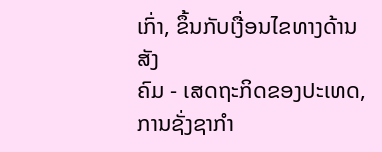ເກົ່າ, ຂຶ້ນກັບເງື່ອນໄຂທາງດ້ານສັງ
ຄົມ - ເສດຖະກິດຂອງປະເທດ, ການຊັ່ງຊາກຳ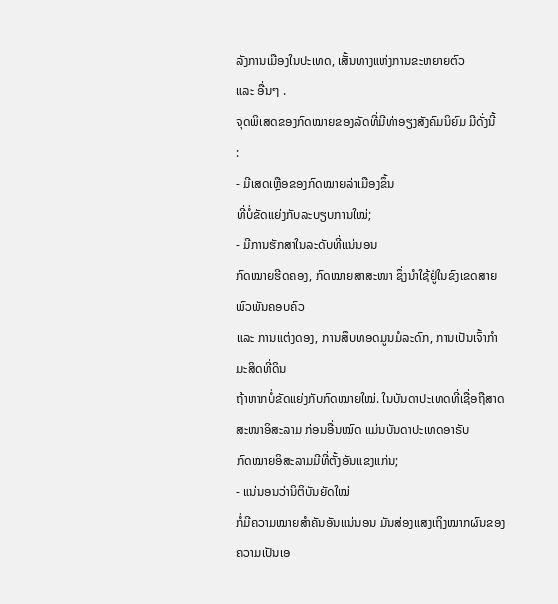ລັງການເມືອງໃນປະເທດ, ເສັ້ນທາງແຫ່ງການຂະຫຍາຍຕົວ
ແລະ ອື່ນໆ .
ຈຸດພິເສດຂອງກົດໝາຍຂອງລັດທີ່ມີທ່າອຽງສັງຄົມນິຍົມ ມີດັ່ງນີ້
:
- ມີເສດເຫຼືອຂອງກົດໝາຍລ່າເມືອງຂຶ້ນ
ທີ່ບໍ່ຂັດແຍ່ງກັບລະບຽບການໃໝ່;
- ມີການຮັກສາໃນລະດັບທີ່ແນ່ນອນ
ກົດໝາຍຮີດຄອງ, ກົດໝາຍສາສະໜາ ຊຶ່ງນຳໃຊ້ຢູ່ໃນຂົງເຂດສາຍພົວພັນຄອບຄົວ
ແລະ ການແຕ່ງດອງ, ການສຶບທອດມູນມໍລະດົກ, ການເປັນເຈົ້າກຳມະສິດທີ່ດິນ
ຖ້າຫາກບໍ່ຂັດແຍ່ງກັບກົດໝາຍໃໝ່. ໃນບັນດາປະເທດທີ່ເຊື່ອຖືສາດສະໜາອິສະລາມ ກ່ອນອື່ນໝົດ ແມ່ນບັນດາປະເທດອາຣັບ
ກົດໝາຍອິສະລາມມີທີ່ຕັ້ງອັນແຂງແກ່ນ;
- ແນ່ນອນວ່ານິຕິບັນຍັດໃໝ່
ກໍ່ມີຄວາມໝາຍສຳຄັນອັນແນ່ນອນ ມັນສ່ອງແສງເຖິງໝາກຜົນຂອງຄວາມເປັນເອ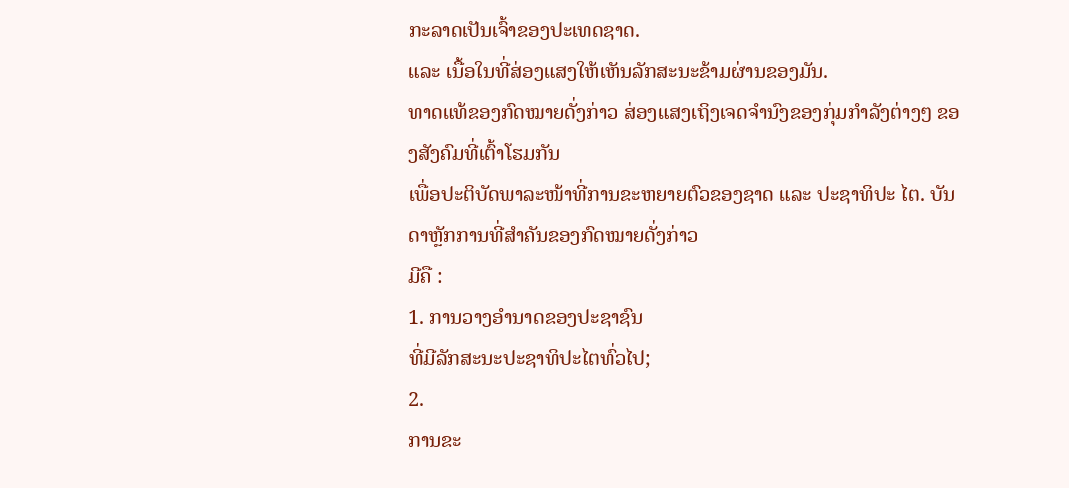ກະລາດເປັນເຈົ້າຂອງປະເທດຊາດ.
ແລະ ເນື້ອໃນທີ່ສ່ອງແສງໃຫ້ເຫັນລັກສະນະຂ້າມຜ່ານຂອງມັນ.
ທາດແທ້ຂອງກົດໝາຍດັ່ງກ່າວ ສ່ອງແສງເຖິງເຈດຈຳນົງຂອງກຸ່ມກຳລັງຕ່າງໆ ຂອງສັງຄົມທີ່ເຕົ້າໂຮມກັນ
ເພື່ອປະຕິບັດພາລະໜ້າທີ່ການຂະຫຍາຍຕົວຂອງຊາດ ແລະ ປະຊາທິປະ ໄຕ. ບັນດາຫຼັກການທີ່ສຳຄັນຂອງກົດໝາຍດັ່ງກ່າວ
ມີຄື :
1. ການວາງອຳນາດຂອງປະຊາຊົນ
ທີ່ມີລັກສະນະປະຊາທິປະໄຕທົ່ວໄປ;
2.
ການຂະ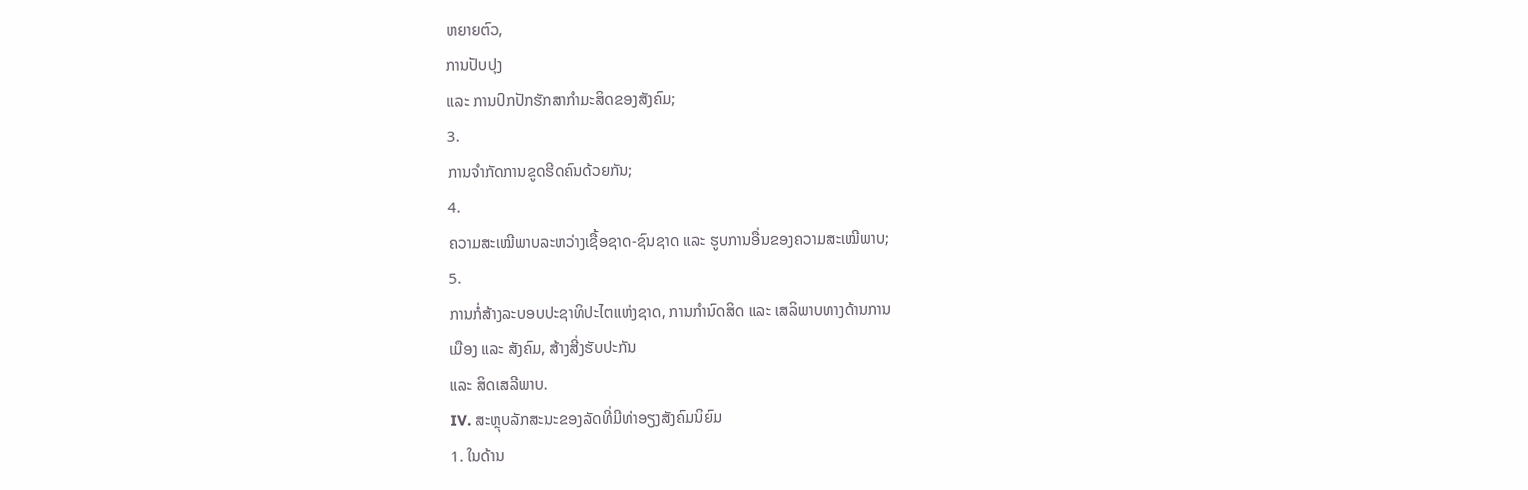ຫຍາຍຕົວ,
ການປັບປຸງ
ແລະ ການປົກປັກຮັກສາກຳມະສິດຂອງສັງຄົມ;
3.
ການຈຳກັດການຂູດຮີດຄົນດ້ວຍກັນ;
4.
ຄວາມສະເໝີພາບລະຫວ່າງເຊື້ອຊາດ-ຊົນຊາດ ແລະ ຮູບການອື່ນຂອງຄວາມສະເໝີພາບ;
5.
ການກໍ່ສ້າງລະບອບປະຊາທິປະໄຕແຫ່ງຊາດ, ການກຳນົດສິດ ແລະ ເສລິພາບທາງດ້ານການ
ເມືອງ ແລະ ສັງຄົມ, ສ້າງສີ່ງຮັບປະກັນ
ແລະ ສິດເສລີພາບ.
IV. ສະຫຼຸບລັກສະນະຂອງລັດທີ່ມີທ່າອຽງສັງຄົມນິຍົມ
1. ໃນດ້ານ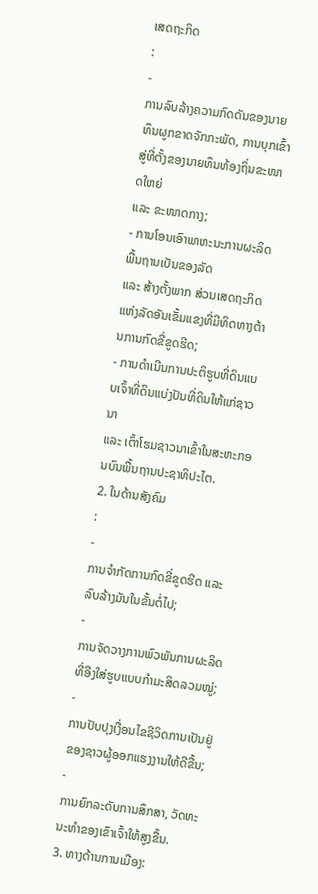ເສດຖະກິດ
:
-
ການລົບລ້າງຄວາມກົດດັນຂອງນາຍທຶນຜູກຂາດຈັກກະພັດ, ການບຸກເຂົ້າສູ່ທີ່ຕັ້ງຂອງນາຍທຶນທ້ອງຖິ່ນຂະໜາດໃຫຍ່
ແລະ ຂະໜາດກາງ;
- ການໂອນເອົາພາຫະນະການຜະລິດພື້ນຖານເປັນຂອງລັດ
ແລະ ສ້າງຕັ້ງພາກ ສ່ວນເສດຖະກິດແຫ່ງລັດອັນເຂັ້ມແຂງທີ່ມີທິດທາງຕ້ານການກົດຂີ່ຂູດຮີດ;
- ການດຳເນີນການປະຕິຮູບທີ່ດິນແບບເຈົ້າທີ່ດິນແບ່ງປັນທີ່ດິນໃຫ້ແກ່ຊາວນາ
ແລະ ເຕົ້າໂຮມຊາວນາເຂົ້າໃນສະຫະກອນບົນພື້ນຖານປະຊາທິປະໄຕ.
2. ໃນດ້ານສັງຄົມ
:
-
ການຈຳກັດການກົດຂີ່ຂູດຮີດ ແລະ ລົບລ້າງມັນໃນຂັ້ນຕໍ່ໄປ;
-
ການຈັດວາງການພົວພັນການຜະລິດທີ່ອີງໃສ່ຮູບແບບກຳມະສິດລວມໝູ່;
-
ການປັບປຸງເງື່ອນໄຂຊີວິດການເປັນຢູ່ຂອງຊາວຜູ້ອອກແຮງງານໃຫ້ດີຂື້ນ;
-
ການຍົກລະດັບການສຶກສາ, ວັດທະນະທຳຂອງເຂົາເຈົ້າໃຫ້ສູງຂື້ນ.
3. ທາງດ້ານການເມືອງ: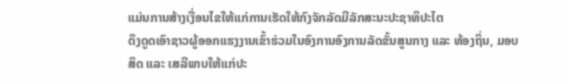ແມ່ນການສ້າງເງື່ອນໄຂໃຫ້ແກ່ການເຮັດໃຫ້ກົງຈັກລັດມີລັກສະນະປະຊາທິປະໄຕ
ດຶງດູດເອົາຊາວຜູ້ອອກແຮງງານເຂົ້າຮ່ວມໃນອົງການອົງການລັດຂັ້ນສູນກາງ ແລະ ທ້ອງຖິ່ນ, ມອບສິດ ແລະ ເສລີພາບໃຫ້ແກ່ປະ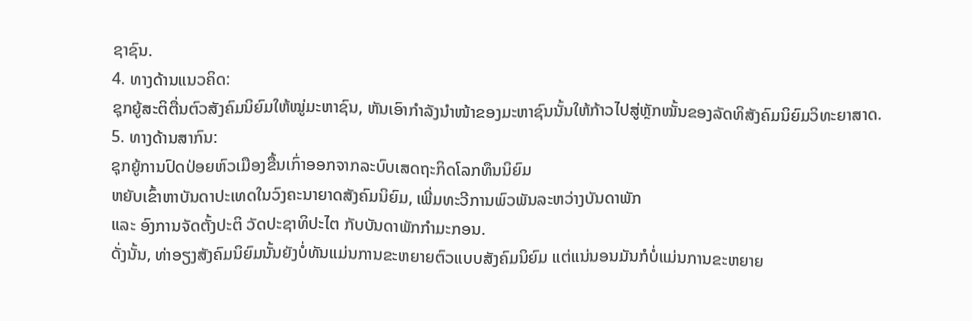ຊາຊົນ.
4. ທາງດ້ານແນວຄິດ:
ຊຸກຍູ້ສະຕິຕື່ນຕົວສັງຄົມນິຍົມໃຫ້ໝູ່ມະຫາຊົນ, ຫັນເອົາກຳລັງນຳໜ້າຂອງມະຫາຊົນນັ້ນໃຫ້ກ້າວໄປສູ່ຫຼັກໝັ້ນຂອງລັດທິສັງຄົມນິຍົມວິທະຍາສາດ.
5. ທາງດ້ານສາກົນ:
ຊຸກຍູ້ການປົດປ່ອຍຫົວເມືອງຂື້ນເກົ່າອອກຈາກລະບົບເສດຖະກິດໂລກທຶນນິຍົມ
ຫຍັບເຂົ້າຫາບັນດາປະເທດໃນວົງຄະນາຍາດສັງຄົມນິຍົມ, ເພີ່ມທະວີການພົວພັນລະຫວ່າງບັນດາພັກ
ແລະ ອົງການຈັດຕັ້ງປະຕິ ວັດປະຊາທິປະໄຕ ກັບບັນດາພັກກຳມະກອນ.
ດັ່ງນັ້ນ, ທ່າອຽງສັງຄົມນິຍົມນັ້ນຍັງບໍ່ທັນແມ່ນການຂະຫຍາຍຕົວແບບສັງຄົມນິຍົມ ແຕ່ແນ່ນອນມັນກໍບໍ່ແມ່ນການຂະຫຍາຍ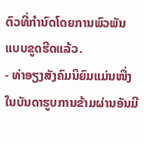ຕົວທີ່ກຳນົດໂດຍການພົວພັນແບບຂູດຮີດແລ້ວ.
- ທ່າອຽງສັງຄົມນິຍົມແມ່ນໜື່ງໃນບັນດາຮູບການຂ້າມຜ່ານອັນມີ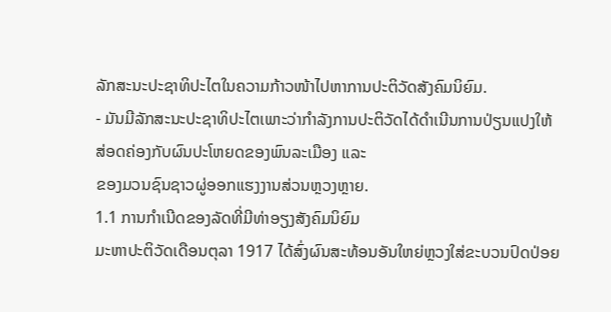ລັກສະນະປະຊາທິປະໄຕໃນຄວາມກ້າວໜ້າໄປຫາການປະຕິວັດສັງຄົມນິຍົມ.
- ມັນມີລັກສະນະປະຊາທິປະໄຕເພາະວ່າກຳລັງການປະຕິວັດໄດ້ດຳເນີນການປ່ຽນແປງໃຫ້ສ່ອດຄ່ອງກັບຜົນປະໂຫຍດຂອງພົນລະເມືອງ ແລະ
ຂອງມວນຊົນຊາວຜູ່ອອກແຮງງານສ່ວນຫຼວງຫຼາຍ.
1.1 ການກຳເນີດຂອງລັດທີ່ມີທ່າອຽງສັງຄົມນິຍົມ
ມະຫາປະຕິວັດເດືອນຕຸລາ 1917 ໄດ້ສົ່ງຜົນສະທ້ອນອັນໃຫຍ່ຫຼວງໃສ່ຂະບວນປົດປ່ອຍ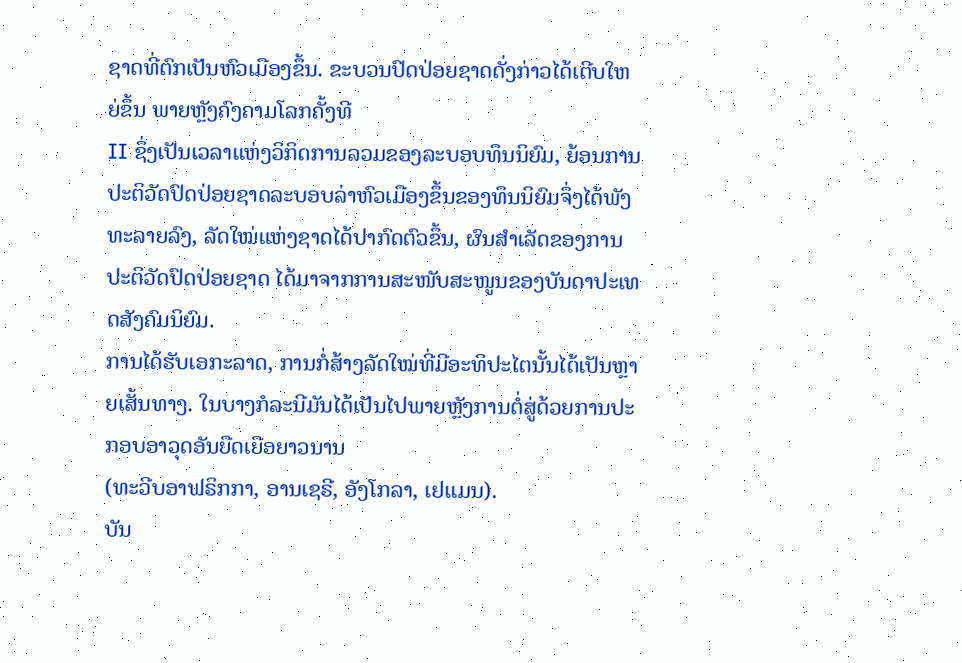ຊາດທີ່ຕົກເປັນຫົວເມືອງຂຶ້ນ. ຂະບວນປົດປ່ອຍຊາດດັ່ງກ່າວໄດ້ເຕີບໃຫຍ່ຂຶ້ນ ພາຍຫຼັງຄົງຄາມໂລກຄັ້ງທີ
II ຊຶ່ງເປັນເວລາແຫ່ງວິກິດການລວມຂອງລະບອບທຶນນິຍົມ, ຍ້ອນການປະຕິວັດປົດປ່ອຍຊາດລະບອບລ່າຫົວເມືອງຂຶ້ນຂອງທຶນນິຍົມຈຶ່ງໄດ້ພັງທະລາຍລົງ, ລັດໃໝ່ແຫ່ງຊາດໄດ້ປາກົດຕົວຂຶ້ນ, ຜົນສຳເລັດຂອງການປະຕິວັດປົດປ່ອຍຊາດ ໄດ້ມາຈາກການສະໜັບສະໜູນຂອງບັນດາປະເທດສັງຄົມນິຍົມ.
ການໄດ້ຮັບເອກະລາດ, ການກໍ່ສ້າງລັດໃໝ່ທີ່ມີອະທິປະໄຕນັ້ນໄດ້ເປັນຫຼາຍເສັ້ນທາງ. ໃນບາງກໍລະນີມັນໄດ້ເປັນໄປພາຍຫຼັງການຕໍ່ສູ່ດ້ວຍການປະກອບອາວຸດອັນຍືດເຍືອຍາວນານ
(ທະວີບອາຟຣິກກາ, ອານເຊຣີ, ອັງໂກລາ, ເຢແມນ).
ບັນ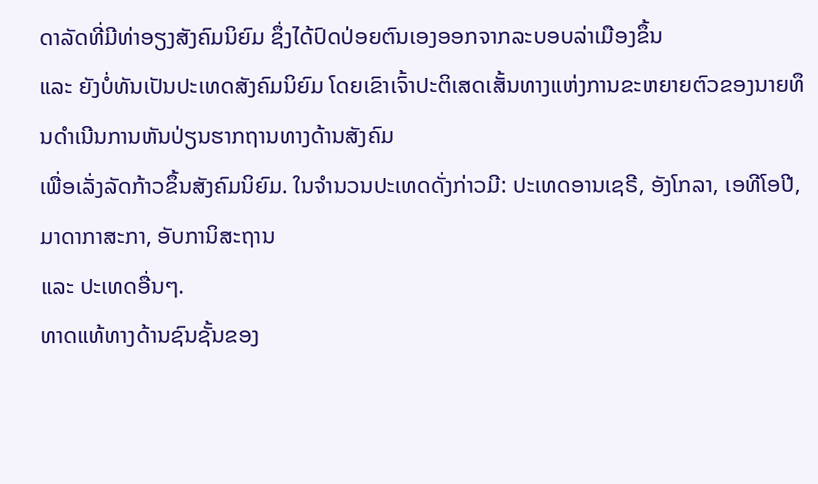ດາລັດທີ່ມີທ່າອຽງສັງຄົມນິຍົມ ຊຶ່ງໄດ້ປົດປ່ອຍຕົນເອງອອກຈາກລະບອບລ່າເມືອງຂຶ້ນ
ແລະ ຍັງບໍ່ທັນເປັນປະເທດສັງຄົມນິຍົມ ໂດຍເຂົາເຈົ້າປະຕິເສດເສັ້ນທາງແຫ່ງການຂະຫຍາຍຕົວຂອງນາຍທຶນດຳເນີນການຫັນປ່ຽນຮາກຖານທາງດ້ານສັງຄົມ
ເພື່ອເລັ່ງລັດກ້າວຂຶ້ນສັງຄົມນິຍົມ. ໃນຈຳນວນປະເທດດັ່ງກ່າວມີ: ປະເທດອານເຊຣີ, ອັງໂກລາ, ເອທີໂອປີ, ມາດາກາສະກາ, ອັບການິສະຖານ
ແລະ ປະເທດອື່ນໆ.
ທາດແທ້ທາງດ້ານຊົນຊັ້ນຂອງ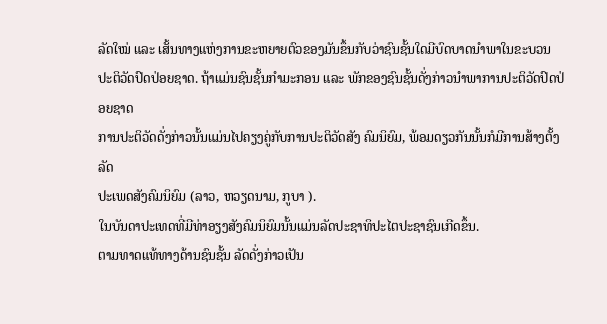ລັດໃໝ່ ແລະ ເສັ້ນທາງແຫ່ງການຂະຫຍາຍຕົວຂອງມັນຂຶ້ນກັບວ່າຊົນຊັ້ນໃດມີບົດບາດນຳພາໃນຂະບວນ
ປະຕິວັດປົດປ່ອຍຊາດ. ຖ້າແມ່ນຊົນຊັ້ນກຳມະກອນ ແລະ ພັກຂອງຊົນຊັ້ນດັ່ງກ່າວນຳພາການປະຕິວັດປົດປ່ອຍຊາດ
ການປະຕິວັດດັ່ງກ່າວນັ້ນແມ່ນໄປຄຽງຄູ່ກັບການປະຕິວັດສັງ ຄົມນິຍົມ, ພ້ອມດຽວກັນນັ້ນກໍມີການສ້າງຕັ້ງລັດ
ປະເພດສັງຄົມນິຍົມ (ລາວ, ຫວຽດນາມ, ກູບາ ).
ໃນບັນດາປະເທດທີ່ມີທ່າອຽງສັງຄົມນິຍົມນັ້ນແມ່ນລັດປະຊາທິປະໄຕປະຊາຊົນເກີດຂຶ້ນ.
ຕາມທາດແທ້ທາງດ້ານຊົນຊັ້ນ ລັດດັ່ງກ່າວເປັນ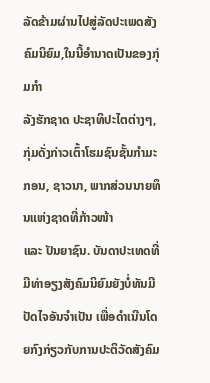ລັດຂ້າມຜ່ານໄປສູ່ລັດປະເພດສັງຄົມນິຍົມ,ໃນນີ້ອຳນາດເປັນຂອງກຸ່ມກຳ
ລັງຮັກຊາດ ປະຊາທິປະໄຕຕ່າງໆ, ກຸ່ມດັ່ງກ່າວເຕົ້າໂຮມຊົນຊັ້ນກຳມະກອນ, ຊາວນາ, ພາກສ່ວນນາຍທຶນແຫ່ງຊາດທີ່ກ້າວໜ້າ
ແລະ ປັນຍາຊົນ. ບັນດາປະເທດທີ່ມີທ່າອຽງສັງຄົມນິຍົມຍັງບໍ່ທັນມີປັດໄຈອັນຈຳເປັນ ເພື່ອດຳເນີນໂດຍກົງກ່ຽວກັບການປະຕິວັດສັງຄົມ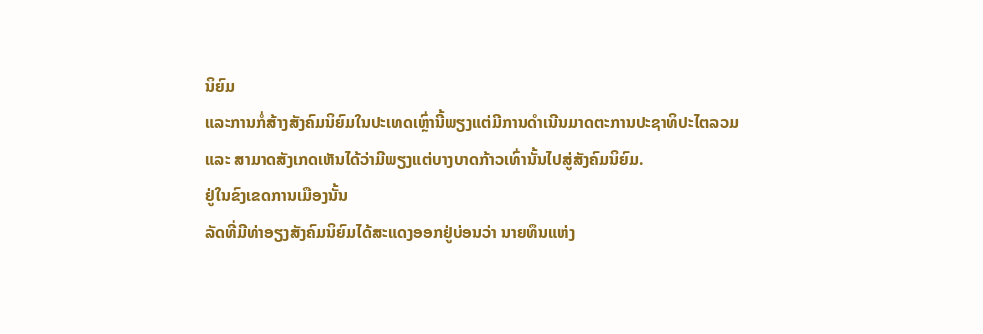ນິຍົມ
ແລະການກໍ່ສ້າງສັງຄົມນິຍົມໃນປະເທດເຫຼົ່ານີ້ພຽງແຕ່ມີການດຳເນີນມາດຕະການປະຊາທິປະໄຕລວມ
ແລະ ສາມາດສັງເກດເຫັນໄດ້ວ່າມີພຽງແຕ່ບາງບາດກ້າວເທົ່ານັ້ນໄປສູ່ສັງຄົມນິຍົມ.
ຢູ່ໃນຂົງເຂດການເມືອງນັ້ນ
ລັດທີ່ມີທ່າອຽງສັງຄົມນິຍົມໄດ້ສະແດງອອກຢູ່ບ່ອນວ່າ ນາຍທຶນແຫ່ງ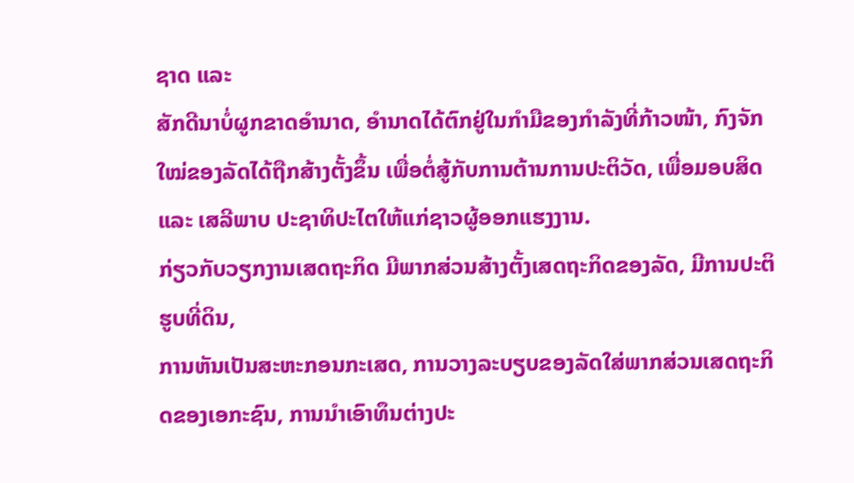ຊາດ ແລະ
ສັກດີນາບໍ່ຜູກຂາດອຳນາດ, ອຳນາດໄດ້ຕົກຢູ່ໃນກຳມືຂອງກຳລັງທີ່ກ້າວໜ້າ, ກົງຈັກໃໝ່ຂອງລັດໄດ້ຖືກສ້າງຕັ້ງຂຶ້ນ ເພື່ອຕໍ່ສູ້ກັບການຕ້ານການປະຕິວັດ, ເພື່ອມອບສິດ
ແລະ ເສລີພາບ ປະຊາທິປະໄຕໃຫ້ແກ່ຊາວຜູ້ອອກແຮງງານ.
ກ່ຽວກັບວຽກງານເສດຖະກິດ ມີພາກສ່ວນສ້າງຕັ້ງເສດຖະກິດຂອງລັດ, ມີການປະຕິຮູບທີ່ດິນ,
ການຫັນເປັນສະຫະກອນກະເສດ, ການວາງລະບຽບຂອງລັດໃສ່ພາກສ່ວນເສດຖະກິດຂອງເອກະຊົນ, ການນຳເອົາທຶນຕ່າງປະ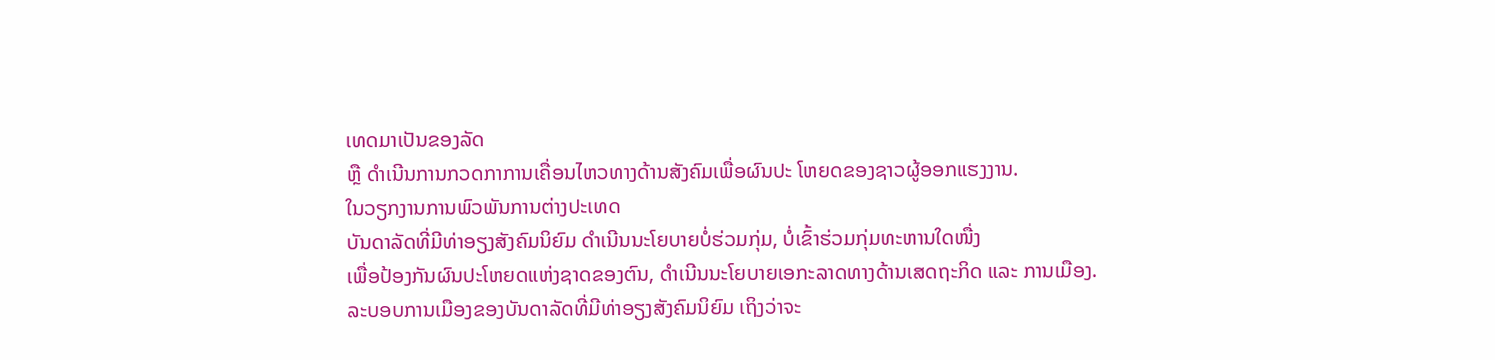ເທດມາເປັນຂອງລັດ
ຫຼື ດຳເນີນການກວດກາການເຄື່ອນໄຫວທາງດ້ານສັງຄົມເພື່ອຜົນປະ ໂຫຍດຂອງຊາວຜູ້ອອກແຮງງານ.
ໃນວຽກງານການພົວພັນການຕ່າງປະເທດ
ບັນດາລັດທີ່ມີທ່າອຽງສັງຄົມນິຍົມ ດຳເນີນນະໂຍບາຍບໍ່ຮ່ວມກຸ່ມ, ບໍ່ເຂົ້າຮ່ວມກຸ່ມທະຫານໃດໜື່ງ
ເພື່ອປ້ອງກັນຜົນປະໂຫຍດແຫ່ງຊາດຂອງຕົນ, ດຳເນີນນະໂຍບາຍເອກະລາດທາງດ້ານເສດຖະກິດ ແລະ ການເມືອງ.
ລະບອບການເມືອງຂອງບັນດາລັດທີ່ມີທ່າອຽງສັງຄົມນິຍົມ ເຖິງວ່າຈະ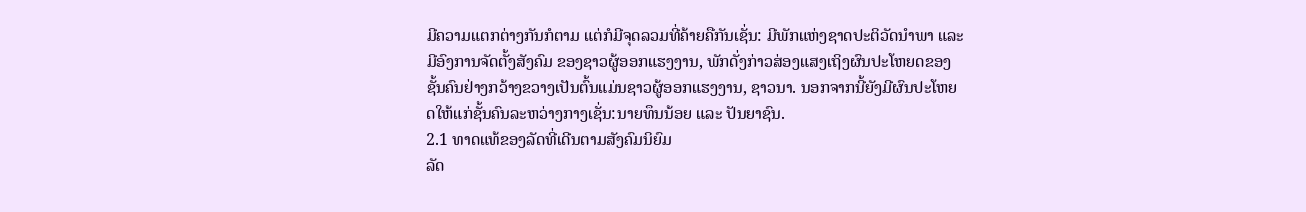ມີຄວາມແຕກຕ່າງກັນກໍຕາມ ແຕ່ກໍມີຈຸດລວມທີ່ຄ້າຍຄືກັນເຊັ່ນ: ມີພັກແຫ່ງຊາດປະຕິວັດນຳພາ ແລະ ມີອົງການຈັດຕັ້ງສັງຄົມ ຂອງຊາວຜູ້ອອກແຮງງານ, ພັກດັ່ງກ່າວສ່ອງແສງເຖິງຜົນປະໂຫຍດຂອງຊັ້ນຄົນຢ່າງກວ້າງຂວາງເປັນຕົ້ນແມ່ນຊາວຜູ້ອອກແຮງງານ, ຊາວນາ. ນອກຈາກນີ້ຍັງມີຜົນປະໂຫຍດໃຫ້ແກ່ຊັ້ນຄົນລະຫວ່າງກາງເຊັ່ນ:ນາຍທຶນນ້ອຍ ແລະ ປັນຍາຊົນ.
2.1 ທາດແທ້ຂອງລັດທີ່ເດີນຕາມສັງຄົມນິຍົມ
ລັດ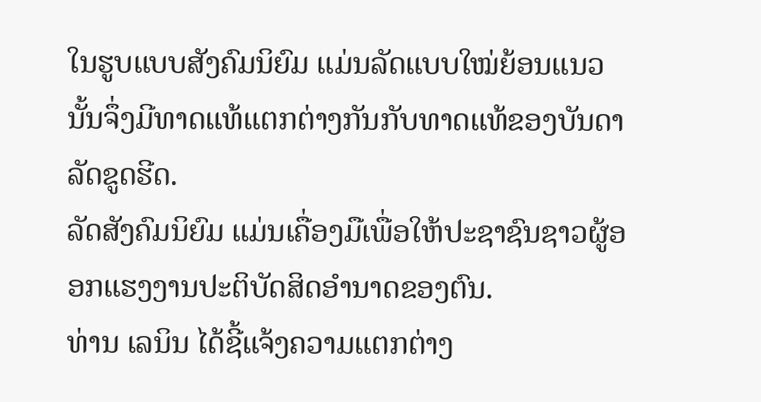ໃນຮູບແບບສັງຄົມນິຍົມ ແມ່ນລັດແບບໃໝ່ຍ້ອນແນວນັ້ນຈຶ່ງມີທາດແທ້ແຕກຕ່າງກັນກັບທາດແທ້ຂອງບັນດາລັດຂູດຮີດ.
ລັດສັງຄົມນິຍົມ ແມ່ນເຄື່ອງມືເພື່ອໃຫ້ປະຊາຊົນຊາວຜູ້ອອກແຮງງານປະຕິບັດສິດອຳນາດຂອງຕົນ.
ທ່ານ ເລນິນ ໄດ້ຊີ້ແຈ້ງຄວາມແຕກຕ່າງ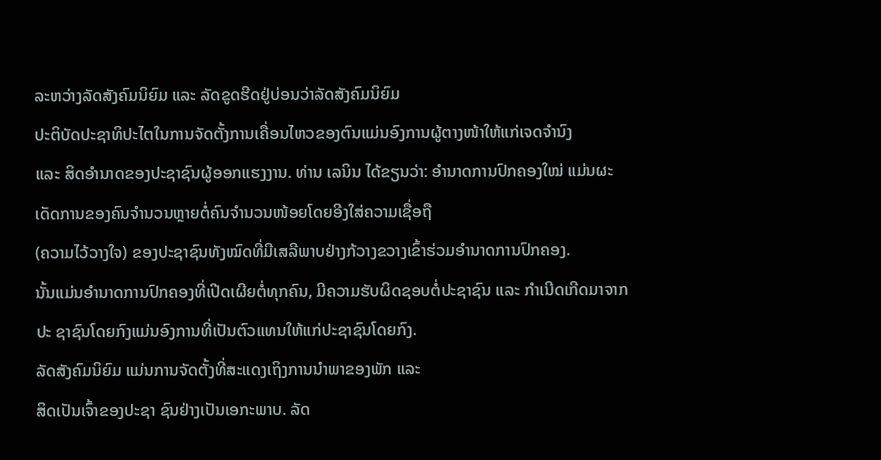ລະຫວ່າງລັດສັງຄົມນິຍົມ ແລະ ລັດຂູດຮີດຢູ່ບ່ອນວ່າລັດສັງຄົມນິຍົມ
ປະຕິບັດປະຊາທິປະໄຕໃນການຈັດຕັ້ງການເຄື່ອນໄຫວຂອງຕົນແມ່ນອົງການຜູ້ຕາງໜ້າໃຫ້ແກ່ເຈດຈຳນົງ
ແລະ ສິດອຳນາດຂອງປະຊາຊົນຜູ້ອອກແຮງງານ. ທ່ານ ເລນິນ ໄດ້ຂຽນວ່າ: ອຳນາດການປົກຄອງໃໝ່ ແມ່ນຜະເດັດການຂອງຄົນຈຳນວນຫຼາຍຕໍ່ຄົນຈຳນວນໜ້ອຍໂດຍອີງໃສ່ຄວາມເຊື່ອຖື
(ຄວາມໄວ້ວາງໃຈ) ຂອງປະຊາຊົນທັງໝົດທີ່ມີເສລີພາບຢ່າງກ້ວາງຂວາງເຂົ້າຮ່ວມອຳນາດການປົກຄອງ.
ນັ້ນແມ່ນອຳນາດການປົກຄອງທີ່ເປີດເຜີຍຕໍ່ທຸກຄົນ, ມີຄວາມຮັບຜິດຊອບຕໍ່ປະຊາຊົນ ແລະ ກຳເນີດເກີດມາຈາກປະ ຊາຊົນໂດຍກົງແມ່ນອົງການທີ່ເປັນຕົວແທນໃຫ້ແກ່ປະຊາຊົນໂດຍກົງ.
ລັດສັງຄົມນິຍົມ ແມ່ນການຈັດຕັ້ງທີ່ສະແດງເຖິງການນຳພາຂອງພັກ ແລະ
ສິດເປັນເຈົ້າຂອງປະຊາ ຊົນຢ່າງເປັນເອກະພາບ. ລັດ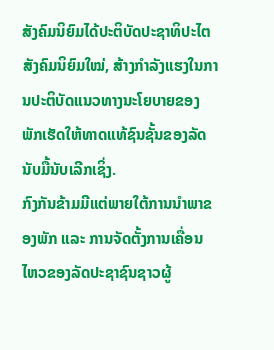ສັງຄົມນິຍົມໄດ້ປະຕິບັດປະຊາທິປະໄຕສັງຄົມນິຍົມໃໝ່, ສ້າງກຳລັງແຮງໃນການປະຕິບັດແນວທາງນະໂຍບາຍຂອງພັກເຮັດໃຫ້ທາດແທ້ຊົນຊັ້ນຂອງລັດນັບມື້ນັບເລີກເຊິ່ງ.
ກົງກັນຂ້າມມີແຕ່ພາຍໃຕ້ການນຳພາຂອງພັກ ແລະ ການຈັດຕັ້ງການເຄື່ອນໄຫວຂອງລັດປະຊາຊົນຊາວຜູ້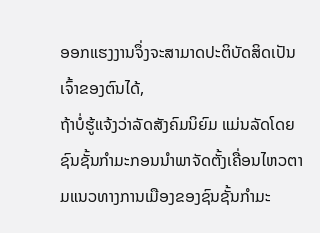ອອກແຮງງານຈຶ່ງຈະສາມາດປະຕິບັດສິດເປັນເຈົ້າຂອງຕົນໄດ້,
ຖ້າບໍ່ຮູ້ແຈ້ງວ່າລັດສັງຄົມນິຍົມ ແມ່ນລັດໂດຍຊົນຊັ້ນກຳມະກອນນຳພາຈັດຕັ້ງເຄື່ອນໄຫວຕາມແນວທາງການເມືອງຂອງຊົນຊັ້ນກຳມະ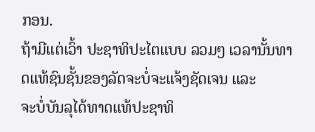ກອນ.
ຖ້າມີແຕ່ເວົ້າ ປະຊາທິປະໄຕແບບ ລວມໆ ເວລານັ້ນທາດແທ້ຊົນຊັ້ນຂອງລັດຈະບໍ່ຈະແຈ້ງຊັດເຈນ ແລະ
ຈະບໍ່ບັນລຸໄດ້ທາດແທ້ປະຊາທິ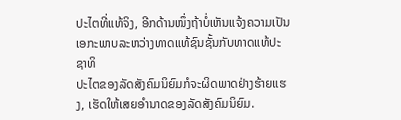ປະໄຕທີ່ແທ້ຈິງ, ອີກດ້ານໜຶ່ງຖ້າບໍ່ເຫັນແຈ້ງຄວາມເປັນເອກະພາບລະຫວ່າງທາດແທ້ຊົນຊັ້ນກັບທາດແທ້ປະຊາທິ
ປະໄຕຂອງລັດສັງຄົມນິຍົມກໍຈະຜິດພາດຢ່າງຮ້າຍແຮງ, ເຮັດໃຫ້ເສຍອຳນາດຂອງລັດສັງຄົມນິຍົມ.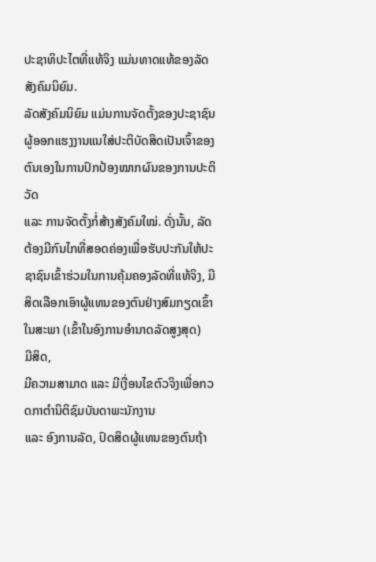ປະຊາທິປະໄຕທີ່ແທ້ຈິງ ແມ່ນທາດແທ້ຂອງລັດສັງຄົມນິຍົມ.
ລັດສັງຄົມນິຍົມ ແມ່ນການຈັດຕັ້ງຂອງປະຊາຊົນຜູ້ອອກແຮງງານແນໃສ່ປະຕິບັດສິດເປັນເຈົ້າຂອງຕົນເອງໃນການປົກປ້ອງໝາກຜົນຂອງການປະຕິວັດ
ແລະ ການຈັດຕັ້ງກໍ່ສ້າງສັງຄົມໃໝ່. ດັ່ງນັ້ນ, ລັດຕ້ອງມີກົນໄກທີ່ສອດຄ່ອງເພື່ອຮັບປະກັນໃຫ້ປະ ຊາຊົນເຂົ້າຮ່ວມໃນການຄຸ້ມຄອງລັດທີ່ແທ້ຈິງ, ມີສິດເລືອກເອົາຜູ້ແທນຂອງຕົນຢ່າງສົມກຽດເຂົ້າໃນສະພາ (ເຂົ້າໃນອົງການອຳນາດລັດສູງສຸດ)
ມີສິດ,
ມີຄວາມສາມາດ ແລະ ມີເງື່ອນໄຂຕົວຈິງເພື່ອກວດກາຕຳນິຕິຊົມບັນດາພະນັກງານ
ແລະ ອົງການລັດ, ປົດສິດຜູ້ແທນຂອງຕົນຖ້າ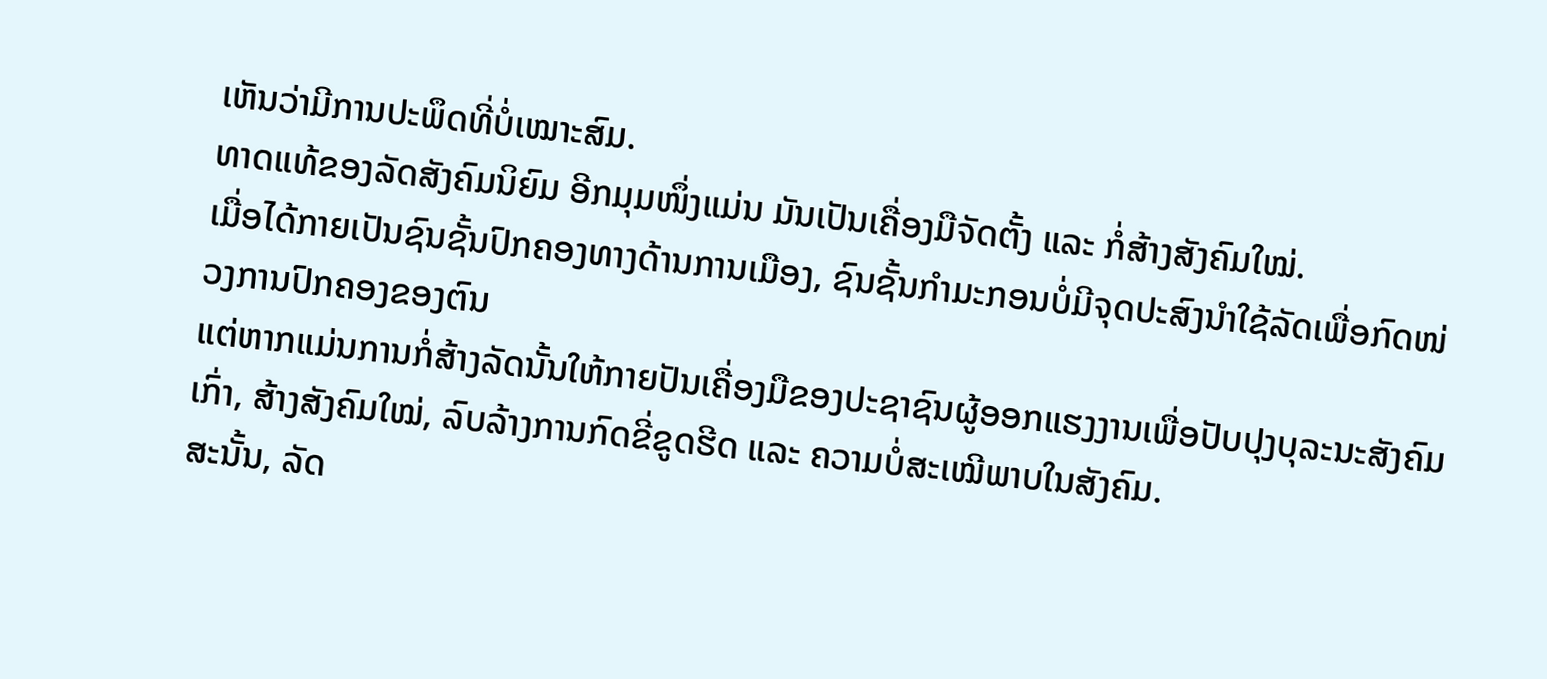ເຫັນວ່າມີການປະພຶດທີ່ບໍ່ເໝາະສົມ.
ທາດແທ້ຂອງລັດສັງຄົມນິຍົມ ອີກມຸມໜຶ່ງແມ່ນ ມັນເປັນເຄື່ອງມືຈັດຕັ້ງ ແລະ ກໍ່ສ້າງສັງຄົມໃໝ່.
ເມື່ອໄດ້ກາຍເປັນຊົນຊັ້ນປົກຄອງທາງດ້ານການເມືອງ, ຊົນຊັ້ນກຳມະກອນບໍ່ມີຈຸດປະສົງນຳໃຊ້ລັດເພື່ອກົດໜ່ວງການປົກຄອງຂອງຕົນ
ແຕ່ຫາກແມ່ນການກໍ່ສ້າງລັດນັ້ນໃຫ້ກາຍປັນເຄື່ອງມືຂອງປະຊາຊົນຜູ້ອອກແຮງງານເພື່ອປັບປຸງບຸລະນະສັງຄົມເກົ່າ, ສ້າງສັງຄົມໃໝ່, ລົບລ້າງການກົດຂີ່ຂູດຮີດ ແລະ ຄວາມບໍ່ສະເໝີພາບໃນສັງຄົມ.
ສະນັ້ນ, ລັດ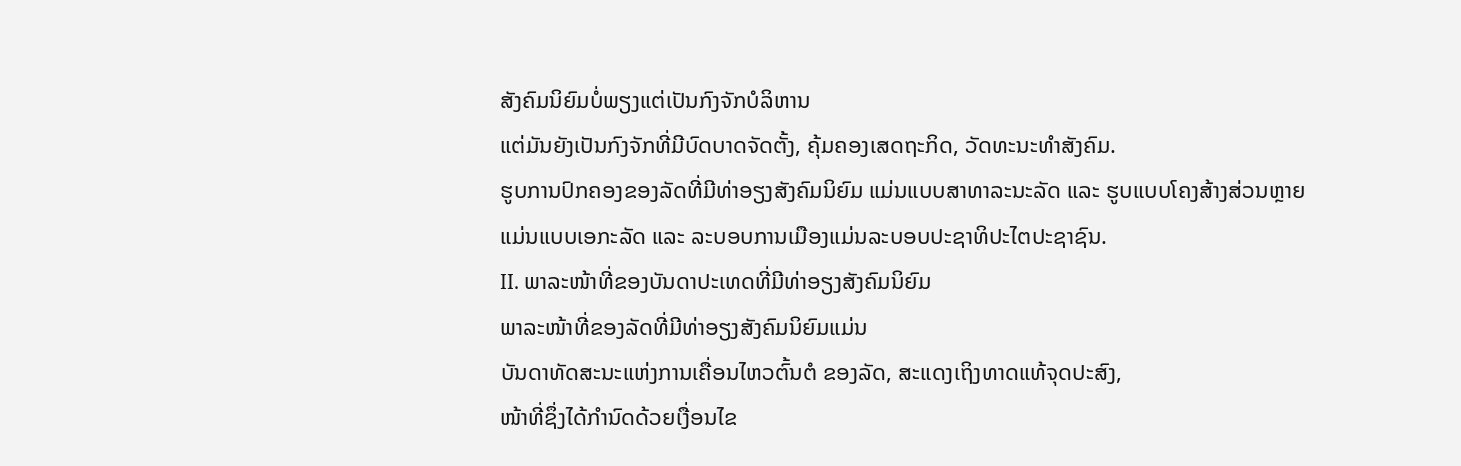ສັງຄົມນິຍົມບໍ່ພຽງແຕ່ເປັນກົງຈັກບໍລິຫານ
ແຕ່ມັນຍັງເປັນກົງຈັກທີ່ມີບົດບາດຈັດຕັ້ງ, ຄຸ້ມຄອງເສດຖະກິດ, ວັດທະນະທຳສັງຄົມ.
ຮູບການປົກຄອງຂອງລັດທີ່ມີທ່າອຽງສັງຄົມນິຍົມ ແມ່ນແບບສາທາລະນະລັດ ແລະ ຮູບແບບໂຄງສ້າງສ່ວນຫຼາຍ
ແມ່ນແບບເອກະລັດ ແລະ ລະບອບການເມືອງແມ່ນລະບອບປະຊາທິປະໄຕປະຊາຊົນ.
II. ພາລະໜ້າທີ່ຂອງບັນດາປະເທດທີ່ມີທ່າອຽງສັງຄົມນິຍົມ
ພາລະໜ້າທີ່ຂອງລັດທີ່ມີທ່າອຽງສັງຄົມນິຍົມແມ່ນ
ບັນດາທັດສະນະແຫ່ງການເຄື່ອນໄຫວຕົ້ນຕໍ ຂອງລັດ, ສະແດງເຖິງທາດແທ້ຈຸດປະສົງ,
ໜ້າທີ່ຊຶ່ງໄດ້ກຳນົດດ້ວຍເງື່ອນໄຂ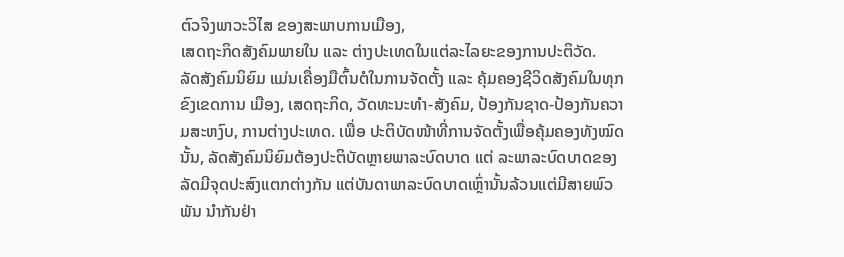ຕົວຈິງພາວະວິໄສ ຂອງສະພາບການເມືອງ,
ເສດຖະກິດສັງຄົມພາຍໃນ ແລະ ຕ່າງປະເທດໃນແຕ່ລະໄລຍະຂອງການປະຕິວັດ.
ລັດສັງຄົມນິຍົມ ແມ່ນເຄື່ອງມືຕົ້ນຕໍໃນການຈັດຕັ້ງ ແລະ ຄຸ້ມຄອງຊີວິດສັງຄົມໃນທຸກຂົງເຂດການ ເມືອງ, ເສດຖະກິດ, ວັດທະນະທຳ-ສັງຄົມ, ປ້ອງກັນຊາດ-ປ້ອງກັນຄວາມສະຫງົບ, ການຕ່າງປະເທດ. ເພື່ອ ປະຕິບັດໜ້າທີ່ການຈັດຕັ້ງເພື່ອຄຸ້ມຄອງທັງໝົດນັ້ນ, ລັດສັງຄົມນິຍົມຕ້ອງປະຕິບັດຫຼາຍພາລະບົດບາດ ແຕ່ ລະພາລະບົດບາດຂອງລັດມີຈຸດປະສົງແຕກຕ່າງກັນ ແຕ່ບັນດາພາລະບົດບາດເຫຼົ່ານັ້ນລ້ວນແຕ່ມີສາຍພົວພັນ ນຳກັນຢ່າ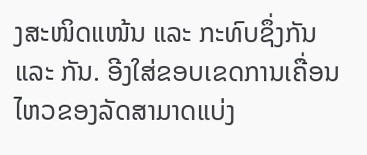ງສະໜິດແໜ້ນ ແລະ ກະທົບຊຶ່ງກັນ ແລະ ກັນ. ອີງໃສ່ຂອບເຂດການເຄື່ອນໄຫວຂອງລັດສາມາດແບ່ງ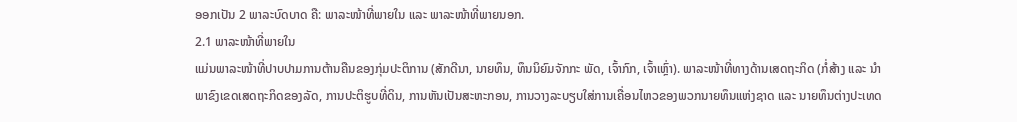ອອກເປັນ 2 ພາລະບົດບາດ ຄື: ພາລະໜ້າທີ່ພາຍໃນ ແລະ ພາລະໜ້າທີ່ພາຍນອກ.
2.1 ພາລະໜ້າທີ່ພາຍໃນ
ແມ່ນພາລະໜ້າທີ່ປາບປາມການຕ້ານຄືນຂອງກຸ່ມປະຕິການ (ສັກດີນາ, ນາຍທຶນ, ທຶນນິຍົມຈັກກະ ພັດ, ເຈົ້າກົກ, ເຈົ້າເຫຼົ່າ). ພາລະໜ້າທີ່ທາງດ້ານເສດຖະກິດ (ກໍ່ສ້າງ ແລະ ນຳພາຂົງເຂດເສດຖະກິດຂອງລັດ, ການປະຕິຮູບທີ່ດິນ, ການຫັນເປັນສະຫະກອນ, ການວາງລະບຽບໃສ່ການເຄື່ອນໄຫວຂອງພວກນາຍທຶນແຫ່ງຊາດ ແລະ ນາຍທຶນຕ່າງປະເທດ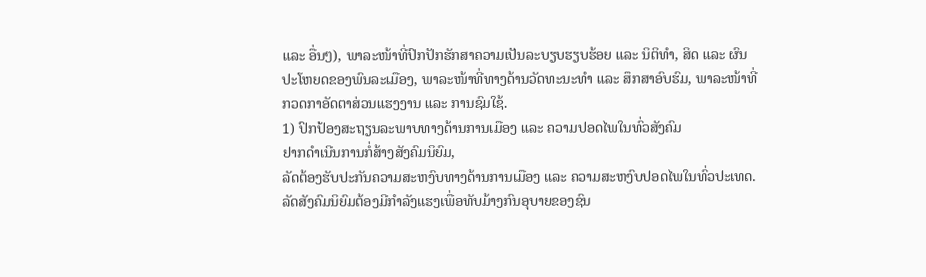ແລະ ອື່ນໆ), ພາລະໜ້າທີ່ປົກປັກຮັກສາຄວາມເປັນລະບຽບຮຽບຮ້ອຍ ແລະ ນິຕິທຳ, ສິດ ແລະ ຜົນປະໂຫຍດຂອງພົນລະເມືອງ, ພາລະໜ້າທີ່ທາງດ້ານວັດທະນະທຳ ແລະ ສຶກສາອົບຮົມ, ພາລະໜ້າທີ່ກວດກາອັດຕາສ່ວນແຮງງານ ແລະ ການຊົມໃຊ້.
1) ປົກປ້ອງສະຖຽນລະພາບທາງດ້ານການເມືອງ ແລະ ຄວາມປອດໄພໃນທົ່ວສັງຄົມ
ຢາກດຳເນີນການກໍ່ສ້າງສັງຄົມນິຍົມ,
ລັດຕ້ອງຮັບປະກັນຄວາມສະຫງົບທາງດ້ານການເມືອງ ແລະ ຄວາມສະຫງົບປອດໄພໃນທົ່ວປະເທດ.
ລັດສັງຄົມນິຍົມຕ້ອງມີກຳລັງແຮງເພື່ອທັບມ້າງກົນອຸບາຍຂອງຊົນ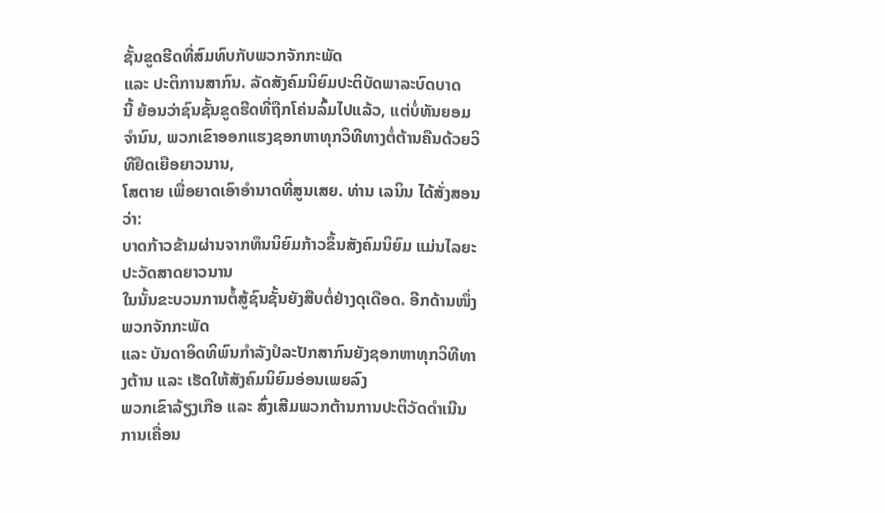ຊັ້ນຂູດຮີດທີ່ສົມທົບກັບພວກຈັກກະພັດ
ແລະ ປະຕິການສາກົນ. ລັດສັງຄົມນິຍົມປະຕິບັດພາລະບົດບາດ
ນີ້ ຍ້ອນວ່າຊົນຊັ້ນຂູດຮີດທີ່ຖືກໂຄ່ນລົ້ມໄປແລ້ວ, ແຕ່ບໍ່ທັນຍອມຈຳນົນ, ພວກເຂົາອອກແຮງຊອກຫາທຸກວິທີທາງຕໍ່ຕ້ານຄືນດ້ວຍວິທີຢຶດເຍືອຍາວນານ,
ໂສຕາຍ ເພື່ອຍາດເອົາອຳນາດທີ່ສູນເສຍ. ທ່ານ ເລນິນ ໄດ້ສັ່ງສອນວ່າ:
ບາດກ້າວຂ້າມຜ່ານຈາກທຶນນິຍົມກ້າວຂຶ້ນສັງຄົມນິຍົມ ແມ່ນໄລຍະປະວັດສາດຍາວນານ
ໃນນັ້ນຂະບວນການຕໍ້ສູ້ຊົນຊັ້ນຍັງສືບຕໍ່ຢ່າງດຸເດືອດ. ອີກດ້ານໜຶ່ງພວກຈັກກະພັດ
ແລະ ບັນດາອິດທິພົນກຳລັງປໍລະປັກສາກົນຍັງຊອກຫາທຸກວິທີທາງຕ້ານ ແລະ ເຮັດໃຫ້ສັງຄົມນິຍົມອ່ອນເພຍລົງ
ພວກເຂົາລ້ຽງເກືອ ແລະ ສົ່ງເສີມພວກຕ້ານການປະຕິວັດດຳເນີນການເຄື່ອນ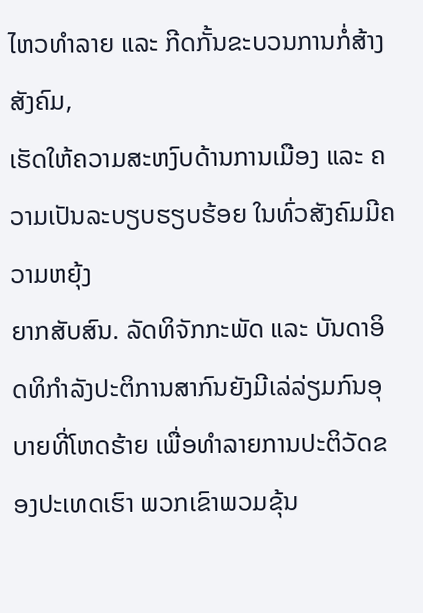ໄຫວທຳລາຍ ແລະ ກີດກັ້ນຂະບວນການກໍ່ສ້າງສັງຄົມ,
ເຮັດໃຫ້ຄວາມສະຫງົບດ້ານການເມືອງ ແລະ ຄວາມເປັນລະບຽບຮຽບຮ້ອຍ ໃນທົ່ວສັງຄົມມີຄວາມຫຍຸ້ງ
ຍາກສັບສົນ. ລັດທິຈັກກະພັດ ແລະ ບັນດາອິດທິກຳລັງປະຕິການສາກົນຍັງມີເລ່ລ່ຽມກົນອຸບາຍທີ່ໂຫດຮ້າຍ ເພື່ອທຳລາຍການປະຕິວັດຂອງປະເທດເຮົາ ພວກເຂົາພວມຂຸ້ນ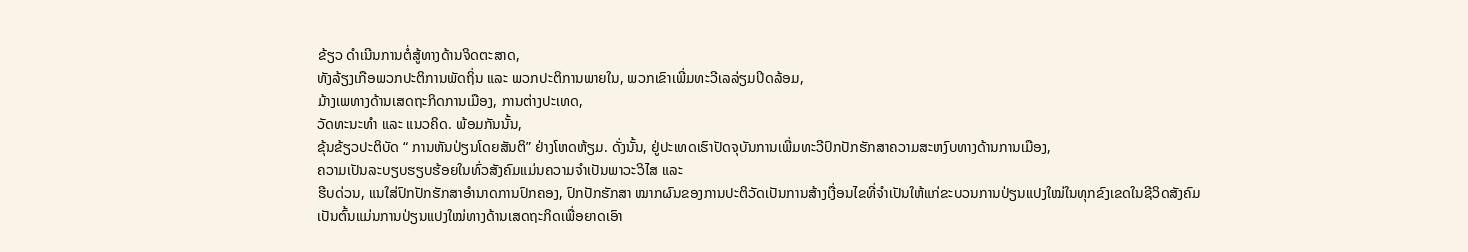ຂ້ຽວ ດຳເນີນການຕໍ່ສູ້ທາງດ້ານຈິດຕະສາດ,
ທັງລ້ຽງເກືອພວກປະຕິການພັດຖິ່ນ ແລະ ພວກປະຕິການພາຍໃນ, ພວກເຂົາເພີ່ມທະວີເລລ່ຽມປິດລ້ອມ,
ມ້າງເພທາງດ້ານເສດຖະກິດການເມືອງ, ການຕ່າງປະເທດ,
ວັດທະນະທຳ ແລະ ແນວຄິດ. ພ້ອມກັນນັ້ນ,
ຂຸ້ນຂ້ຽວປະຕິບັດ “ ການຫັນປ່ຽນໂດຍສັນຕິ” ຢ່າງໂຫດຫ້ຽມ. ດັ່ງນັ້ນ, ຢູ່ປະເທດເຮົາປັດຈຸບັນການເພີ່ມທະວີປົກປັກຮັກສາຄວາມສະຫງົບທາງດ້ານການເມືອງ,
ຄວາມເປັນລະບຽບຮຽບຮ້ອຍໃນທົ່ວສັງຄົມແມ່ນຄວາມຈຳເປັນພາວະວິໄສ ແລະ
ຮີບດ່ວນ, ແນໃສ່ປົກປັກຮັກສາອຳນາດການປົກຄອງ, ປົກປັກຮັກສາ ໝາກຜົນຂອງການປະຕິວັດເປັນການສ້າງເງື່ອນໄຂທີ່ຈຳເປັນໃຫ້ແກ່ຂະບວນການປ່ຽນແປງໃໝ່ໃນທຸກຂົງເຂດໃນຊີວິດສັງຄົມ
ເປັນຕົ້ນແມ່ນການປ່ຽນແປງໃໝ່ທາງດ້ານເສດຖະກິດເພື່ອຍາດເອົາ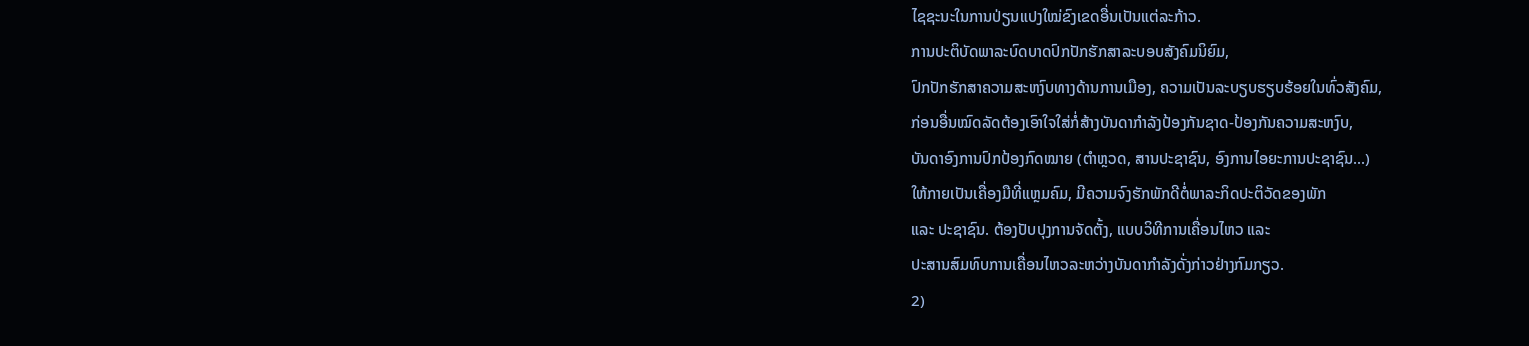ໄຊຊະນະໃນການປ່ຽນແປງໃໝ່ຂົງເຂດອື່ນເປັນແຕ່ລະກ້າວ.
ການປະຕິບັດພາລະບົດບາດປົກປັກຮັກສາລະບອບສັງຄົມນິຍົມ,
ປົກປັກຮັກສາຄວາມສະຫງົບທາງດ້ານການເມືອງ, ຄວາມເປັນລະບຽບຮຽບຮ້ອຍໃນທົ່ວສັງຄົມ,
ກ່ອນອື່ນໝົດລັດຕ້ອງເອົາໃຈໃສ່ກໍ່ສ້າງບັນດາກຳລັງປ້ອງກັນຊາດ-ປ້ອງກັນຄວາມສະຫງົບ,
ບັນດາອົງການປົກປ້ອງກົດໝາຍ (ຕໍາຫຼວດ, ສານປະຊາຊົນ, ອົງການໄອຍະການປະຊາຊົນ...)
ໃຫ້ກາຍເປັນເຄື່ອງມືທີ່ແຫຼມຄົມ, ມີຄວາມຈົງຮັກພັກດີຕໍ່ພາລະກິດປະຕິວັດຂອງພັກ
ແລະ ປະຊາຊົນ. ຕ້ອງປັບປຸງການຈັດຕັ້ງ, ແບບວິທີການເຄື່ອນໄຫວ ແລະ
ປະສານສົມທົບການເຄື່ອນໄຫວລະຫວ່າງບັນດາກຳລັງດັ່ງກ່າວຢ່າງກົມກຽວ.
2)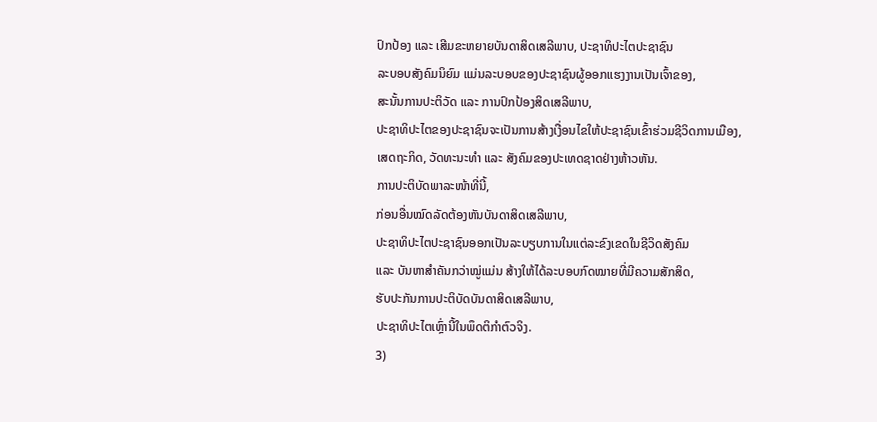ປົກປ້ອງ ແລະ ເສີມຂະຫຍາຍບັນດາສິດເສລີພາບ, ປະຊາທິປະໄຕປະຊາຊົນ
ລະບອບສັງຄົມນິຍົມ ແມ່ນລະບອບຂອງປະຊາຊົນຜູ້ອອກແຮງງານເປັນເຈົ້າຂອງ,
ສະນັ້ນການປະຕິວັດ ແລະ ການປົກປ້ອງສິດເສລີພາບ,
ປະຊາທິປະໄຕຂອງປະຊາຊົນຈະເປັນການສ້າງເງື່ອນໄຂໃຫ້ປະຊາຊົນເຂົ້າຮ່ວມຊີວິດການເມືອງ,
ເສດຖະກິດ, ວັດທະນະທຳ ແລະ ສັງຄົມຂອງປະເທດຊາດຢ່າງຫ້າວຫັນ.
ການປະຕິບັດພາລະໜ້າທີ່ນີ້,
ກ່ອນອື່ນໝົດລັດຕ້ອງຫັນບັນດາສິດເສລີພາບ,
ປະຊາທິປະໄຕປະຊາຊົນອອກເປັນລະບຽບການໃນແຕ່ລະຂົງເຂດໃນຊີວິດສັງຄົມ
ແລະ ບັນຫາສຳຄັນກວ່າໝູ່ແມ່ນ ສ້າງໃຫ້ໄດ້ລະບອບກົດໝາຍທີ່ມີຄວາມສັກສິດ,
ຮັບປະກັນການປະຕິບັດບັນດາສິດເສລີພາບ,
ປະຊາທິປະໄຕເຫຼົ່ານີ້ໃນພຶດຕິກຳຕົວຈິງ.
3)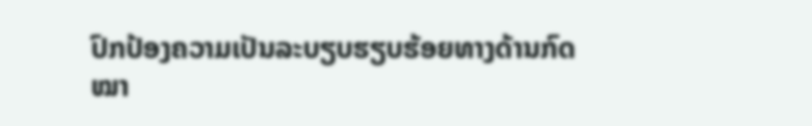ປົກປ້ອງຄວາມເປັນລະບຽບຮຽບຮ້ອຍທາງດ້ານກົດໝາ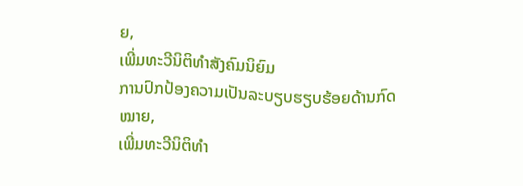ຍ,
ເພີ່ມທະວີນິຕິທຳສັງຄົມນິຍົມ
ການປົກປ້ອງຄວາມເປັນລະບຽບຮຽບຮ້ອຍດ້ານກົດໝາຍ,
ເພີ່ມທະວີນິຕິທຳ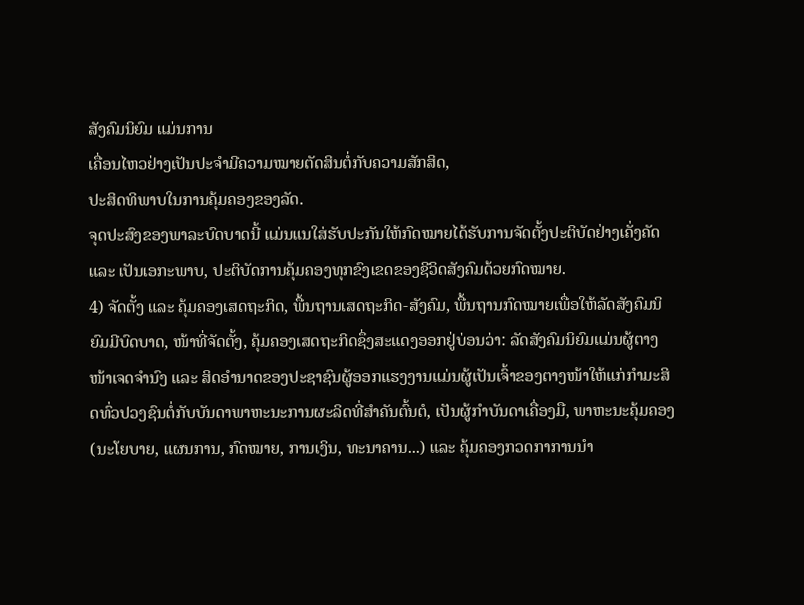ສັງຄົມນິຍົມ ແມ່ນການ
ເຄື່ອນໄຫວຢ່າງເປັນປະຈຳມີຄວາມໝາຍຕັດສິນຕໍ່ກັບຄວາມສັກສິດ,
ປະສິດທິພາບໃນການຄຸ້ມຄອງຂອງລັດ.
ຈຸດປະສົງຂອງພາລະບົດບາດນີ້ ແມ່ນແນໃສ່ຮັບປະກັນໃຫ້ກົດໝາຍໄດ້ຮັບການຈັດຕັ້ງປະຕິບັດຢ່າງເຄັ່ງຄັດ
ແລະ ເປັນເອກະພາບ, ປະຕິບັດການຄຸ້ມຄອງທຸກຂົງເຂດຂອງຊີວິດສັງຄົມດ້ວຍກົດໝາຍ.
4) ຈັດຕັ້ງ ແລະ ຄຸ້ມຄອງເສດຖະກິດ, ພື້ນຖານເສດຖະກິດ-ສັງຄົມ, ພື້ນຖານກົດໝາຍເພື່ອໃຫ້ລັດສັງຄົມນິຍົມມີບົດບາດ, ໜ້າທີ່ຈັດຕັ້ງ, ຄຸ້ມຄອງເສດຖະກິດຊຶ່ງສະແດງອອກຢູ່ບ່ອນວ່າ: ລັດສັງຄົມນິຍົມແມ່ນຜູ້ຕາງໜ້າເຈດຈຳນົງ ແລະ ສິດອຳນາດຂອງປະຊາຊົນຜູ້ອອກແຮງງານແມ່ນຜູ້ເປັນເຈົ້າຂອງຕາງໜ້າໃຫ້ແກ່ກຳມະສິດທົ່ວປວງຊົນຕໍ່ກັບບັນດາພາຫະນະການຜະລິດທີ່ສຳຄັນຕົ້ນຕໍ, ເປັນຜູ້ກຳບັນດາເຄື່ອງມື, ພາຫະນະຄຸ້ມຄອງ (ນະໂຍບາຍ, ແຜນການ, ກົດໝາຍ, ການເງິນ, ທະນາຄານ...) ແລະ ຄຸ້ມຄອງກວດກາການນຳ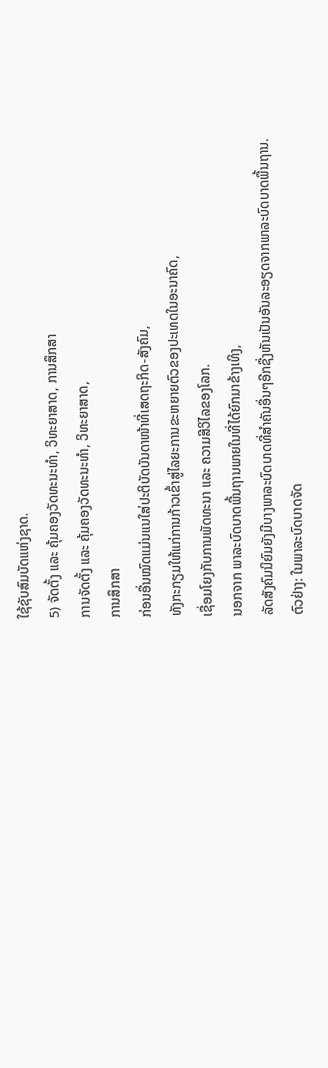ໃຊ້ຊັບສົມບັດແຫ່ງຊາດ.
5) ຈັດຕັ້ງ ແລະ ຄຸ້ມຄອງວັດທະນະທຳ, ວິທະຍາສາດ, ການສຶກສາ
ການຈັດຕັ້ງ ແລະ ຄຸ້ມຄອງວັດທະນະທຳ, ວິທະຍາສາດ,
ການສຶກສາ
ກ່ອນອື່ນໝົດແມ່ນແນໃສ່ປະຕິບັດບັນດາໜ້າທີ່ເສດຖະກິດ-ສັງຄົມ,
ທັງກະກຽມໃຫ້ແກ່ການກ້າວເຂົ້າສູ່ໄລຍະການຂະຫຍາຍຕົວຂອງປະເທດໃນອະນາຄົດ,
ເຊື່ອມໂຍງກັບການພັດທະນາ ແລະ ຄວາມສີວິໄລຂອງໂລກ.
ນອກຈາກ ພາລະບົດບາດພື້ນຖານພາຍໃນທີ່ໄດ້ຍົກມາຂ້າງເທິງ,
ລັດສັງຄົມນິຍົມຍັງມີບາງພາລະບົດບາດທີ່ສຳຄັນອື່ນໆອີກຊື່ງຫັນເປັນອັນລະອຽດຈາກພາລະບົດບາດພື້ນຖານ.
ຕົວຢ່າງ: ໃນພາລະບົດບາດຈັດ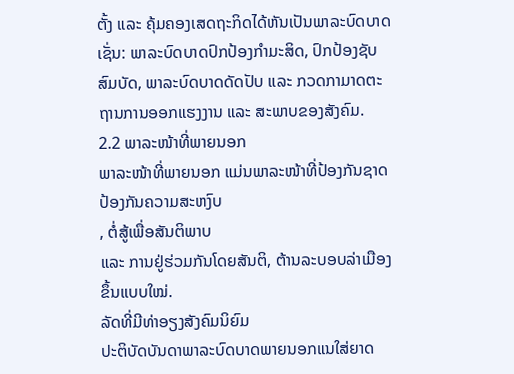ຕັ້ງ ແລະ ຄຸ້ມຄອງເສດຖະກິດໄດ້ຫັນເປັນພາລະບົດບາດເຊັ່ນ: ພາລະບົດບາດປົກປ້ອງກຳມະສິດ, ປົກປ້ອງຊັບສົມບັດ, ພາລະບົດບາດດັດປັບ ແລະ ກວດກາມາດຕະຖານການອອກແຮງງານ ແລະ ສະພາບຂອງສັງຄົມ.
2.2 ພາລະໜ້າທີ່ພາຍນອກ
ພາລະໜ້າທີ່ພາຍນອກ ແມ່ນພາລະໜ້າທີ່ປ້ອງກັນຊາດປ້ອງກັນຄວາມສະຫງົບ
, ຕໍ່ສູ້ເພື່ອສັນຕິພາບ
ແລະ ການຢູ່ຮ່ວມກັນໂດຍສັນຕິ, ຕ້ານລະບອບລ່າເມືອງຂຶ້ນແບບໃໝ່.
ລັດທີ່ມີທ່າອຽງສັງຄົມນິຍົມ
ປະຕິບັດບັນດາພາລະບົດບາດພາຍນອກແນໃສ່ຍາດ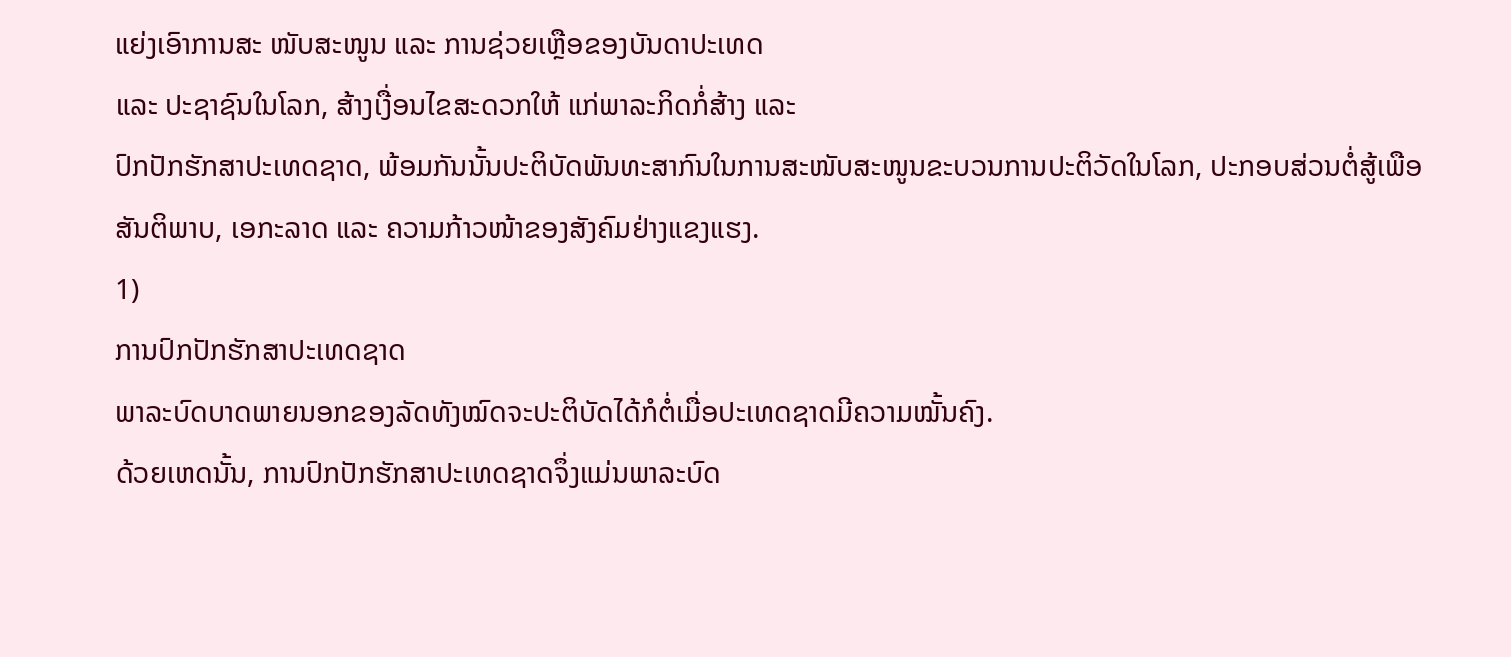ແຍ່ງເອົາການສະ ໜັບສະໜູນ ແລະ ການຊ່ວຍເຫຼືອຂອງບັນດາປະເທດ
ແລະ ປະຊາຊົນໃນໂລກ, ສ້າງເງື່ອນໄຂສະດວກໃຫ້ ແກ່ພາລະກິດກໍ່ສ້າງ ແລະ
ປົກປັກຮັກສາປະເທດຊາດ, ພ້ອມກັນນັ້ນປະຕິບັດພັນທະສາກົນໃນການສະໜັບສະໜູນຂະບວນການປະຕິວັດໃນໂລກ, ປະກອບສ່ວນຕໍ່ສູ້ເພືອສັນຕິພາບ, ເອກະລາດ ແລະ ຄວາມກ້າວໜ້າຂອງສັງຄົມຢ່າງແຂງແຮງ.
1)
ການປົກປັກຮັກສາປະເທດຊາດ
ພາລະບົດບາດພາຍນອກຂອງລັດທັງໝົດຈະປະຕິບັດໄດ້ກໍຕໍ່ເມື່ອປະເທດຊາດມີຄວາມໝັ້ນຄົງ.
ດ້ວຍເຫດນັ້ນ, ການປົກປັກຮັກສາປະເທດຊາດຈຶ່ງແມ່ນພາລະບົດ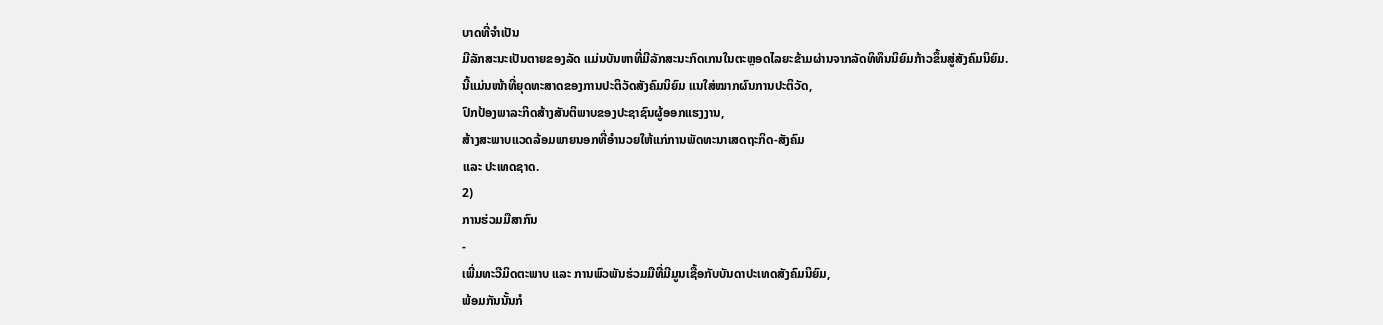ບາດທີ່ຈຳເປັນ
ມີລັກສະນະເປັນຕາຍຂອງລັດ ແມ່ນບັນຫາທີ່ມີລັກສະນະກົດເກນໃນຕະຫຼອດໄລຍະຂ້າມຜ່ານຈາກລັດທິທຶນນິຍົມກ້າວຂຶ້ນສູ່ສັງຄົມນິຍົມ.
ນີ້ແມ່ນໜ້າທີ່ຍຸດທະສາດຂອງການປະຕິວັດສັງຄົມນິຍົມ ແນໃສ່ໝາກຜົນການປະຕິວັດ,
ປົກປ້ອງພາລະກິດສ້າງສັນຕິພາບຂອງປະຊາຊົນຜູ້ອອກແຮງງານ,
ສ້າງສະພາບແວດລ້ອມພາຍນອກທີ່ອຳນວຍໃຫ້ແກ່ການພັດທະນາເສດຖະກິດ-ສັງຄົມ
ແລະ ປະເທດຊາດ.
2)
ການຮ່ວມມືສາກົນ
-
ເພີ່ມທະວີມິດຕະພາບ ແລະ ການພົວພັນຮ່ວມມືທີ່ມີມູນເຊື້ອກັບບັນດາປະເທດສັງຄົມນິຍົມ,
ພ້ອມກັນນັ້ນກໍ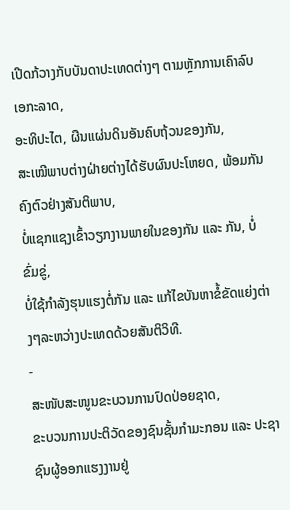ເປີດກ້ວາງກັບບັນດາປະເທດຕ່າງໆ ຕາມຫຼັກການເຄົາລົບເອກະລາດ,
ອະທິປະໄຕ, ຜືນແຜ່ນດິນອັນຄົບຖ້ວນຂອງກັນ,
ສະເໝີພາບຕ່າງຝ່າຍຕ່າງໄດ້ຮັບຜົນປະໂຫຍດ, ພ້ອມກັນຄົງຕົວຢ່າງສັນຕິພາບ,
ບໍ່ແຊກແຊງເຂົ້າວຽກງານພາຍໃນຂອງກັນ ແລະ ກັນ, ບໍ່ຂົ່ມຂູ່,
ບໍ່ໃຊ້ກຳລັງຮຸນແຮງຕໍ່ກັນ ແລະ ແກ້ໄຂບັນຫາຂໍ້ຂັດແຍ່ງຕ່າງໆລະຫວ່າງປະເທດດ້ວຍສັນຕິວິທີ.
-
ສະໜັບສະໜູນຂະບວນການປົດປ່ອຍຊາດ,
ຂະບວນການປະຕິວັດຂອງຊົນຊັ້ນກຳມະກອນ ແລະ ປະຊາຊົນຜູ້ອອກແຮງງານຢູ່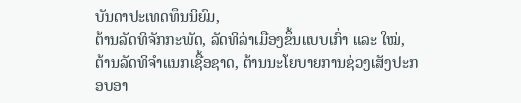ບັນດາປະເທດທຶນນິຍົມ,
ຕ້ານລັດທິຈັກກະພັດ, ລັດທິລ່າເມືອງຂຶ້ນແບບເກົ່າ ແລະ ໃໝ່,
ຕ້ານລັດທິຈຳແນກເຊື້ອຊາດ, ຕ້ານນະໂຍບາຍການຊ່ວງເສັງປະກອບອາ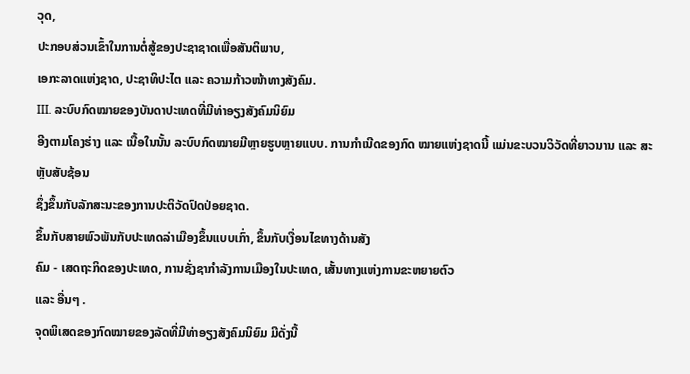ວຸດ,
ປະກອບສ່ວນເຂົ້າໃນການຕໍ່ສູ້ຂອງປະຊາຊາດເພື່ອສັນຕິພາບ,
ເອກະລາດແຫ່ງຊາດ, ປະຊາທິປະໄຕ ແລະ ຄວາມກ້າວໜ້າທາງສັງຄົມ.
III. ລະບົບກົດໝາຍຂອງບັນດາປະເທດທີ່ມີທ່າອຽງສັງຄົມນິຍົມ
ອີງຕາມໂຄງຮ່າງ ແລະ ເນື້ອໃນນັ້ນ ລະບົບກົດໝາຍມີຫຼາຍຮູບຫຼາຍແບບ. ການກຳເນີດຂອງກົດ ໝາຍແຫ່ງຊາດນີ້ ແມ່ນຂະບວນວິວັດທີ່ຍາວນານ ແລະ ສະຫຼັບສັບຊ້ອນ
ຊຶ່ງຂຶ້ນກັບລັກສະນະຂອງການປະຕິວັດປົດປ່ອຍຊາດ.
ຂຶ້ນກັບສາຍພົວພັນກັບປະເທດລ່າເມືອງຂຶ້ນແບບເກົ່າ, ຂຶ້ນກັບເງື່ອນໄຂທາງດ້ານສັງ
ຄົມ - ເສດຖະກິດຂອງປະເທດ, ການຊັ່ງຊາກຳລັງການເມືອງໃນປະເທດ, ເສັ້ນທາງແຫ່ງການຂະຫຍາຍຕົວ
ແລະ ອື່ນໆ .
ຈຸດພິເສດຂອງກົດໝາຍຂອງລັດທີ່ມີທ່າອຽງສັງຄົມນິຍົມ ມີດັ່ງນີ້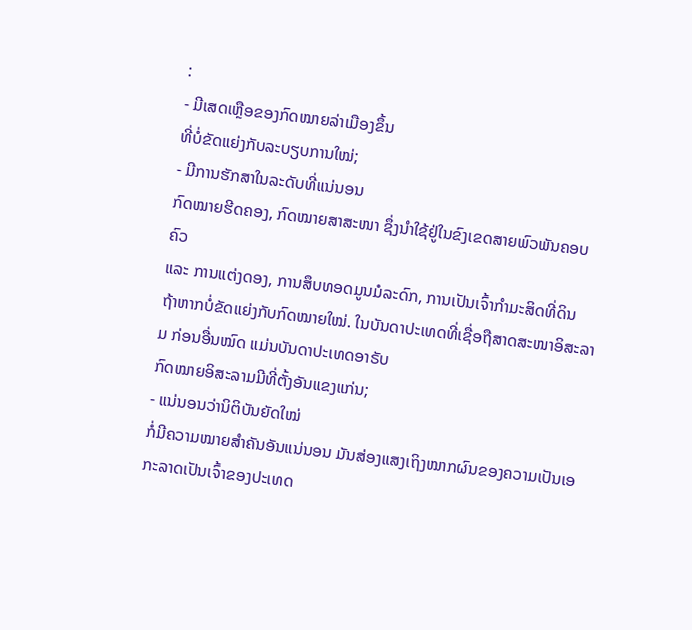:
- ມີເສດເຫຼືອຂອງກົດໝາຍລ່າເມືອງຂຶ້ນ
ທີ່ບໍ່ຂັດແຍ່ງກັບລະບຽບການໃໝ່;
- ມີການຮັກສາໃນລະດັບທີ່ແນ່ນອນ
ກົດໝາຍຮີດຄອງ, ກົດໝາຍສາສະໜາ ຊຶ່ງນຳໃຊ້ຢູ່ໃນຂົງເຂດສາຍພົວພັນຄອບຄົວ
ແລະ ການແຕ່ງດອງ, ການສຶບທອດມູນມໍລະດົກ, ການເປັນເຈົ້າກຳມະສິດທີ່ດິນ
ຖ້າຫາກບໍ່ຂັດແຍ່ງກັບກົດໝາຍໃໝ່. ໃນບັນດາປະເທດທີ່ເຊື່ອຖືສາດສະໜາອິສະລາມ ກ່ອນອື່ນໝົດ ແມ່ນບັນດາປະເທດອາຣັບ
ກົດໝາຍອິສະລາມມີທີ່ຕັ້ງອັນແຂງແກ່ນ;
- ແນ່ນອນວ່ານິຕິບັນຍັດໃໝ່
ກໍ່ມີຄວາມໝາຍສຳຄັນອັນແນ່ນອນ ມັນສ່ອງແສງເຖິງໝາກຜົນຂອງຄວາມເປັນເອກະລາດເປັນເຈົ້າຂອງປະເທດ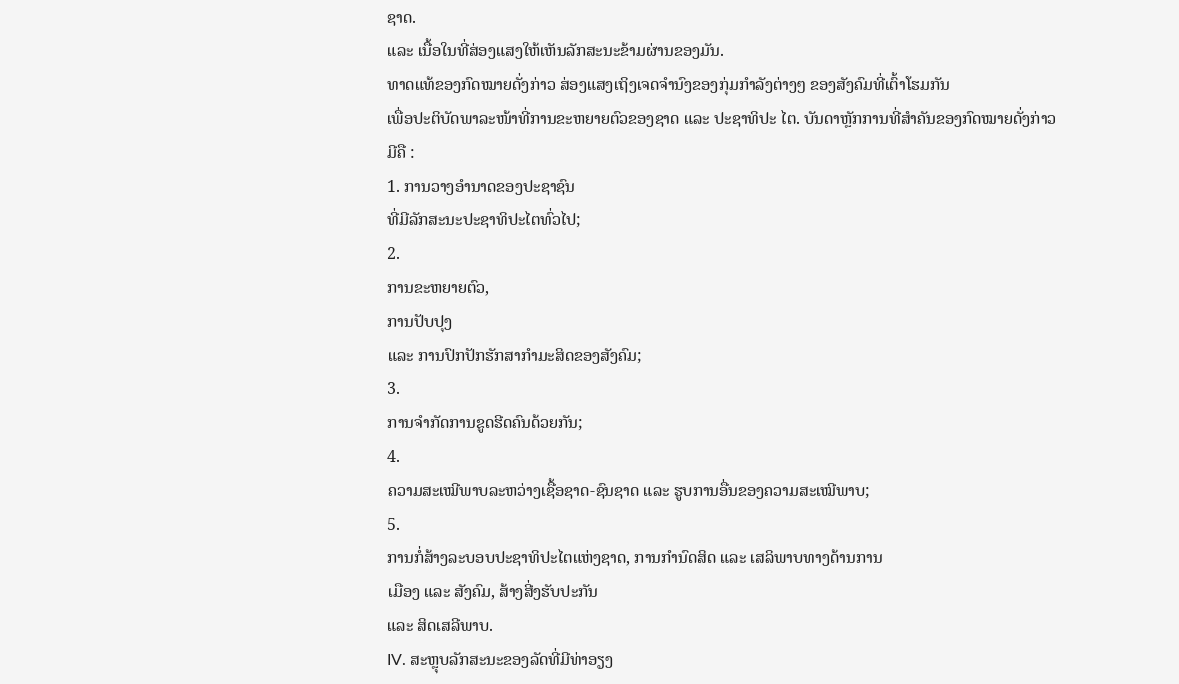ຊາດ.
ແລະ ເນື້ອໃນທີ່ສ່ອງແສງໃຫ້ເຫັນລັກສະນະຂ້າມຜ່ານຂອງມັນ.
ທາດແທ້ຂອງກົດໝາຍດັ່ງກ່າວ ສ່ອງແສງເຖິງເຈດຈຳນົງຂອງກຸ່ມກຳລັງຕ່າງໆ ຂອງສັງຄົມທີ່ເຕົ້າໂຮມກັນ
ເພື່ອປະຕິບັດພາລະໜ້າທີ່ການຂະຫຍາຍຕົວຂອງຊາດ ແລະ ປະຊາທິປະ ໄຕ. ບັນດາຫຼັກການທີ່ສຳຄັນຂອງກົດໝາຍດັ່ງກ່າວ
ມີຄື :
1. ການວາງອຳນາດຂອງປະຊາຊົນ
ທີ່ມີລັກສະນະປະຊາທິປະໄຕທົ່ວໄປ;
2.
ການຂະຫຍາຍຕົວ,
ການປັບປຸງ
ແລະ ການປົກປັກຮັກສາກຳມະສິດຂອງສັງຄົມ;
3.
ການຈຳກັດການຂູດຮີດຄົນດ້ວຍກັນ;
4.
ຄວາມສະເໝີພາບລະຫວ່າງເຊື້ອຊາດ-ຊົນຊາດ ແລະ ຮູບການອື່ນຂອງຄວາມສະເໝີພາບ;
5.
ການກໍ່ສ້າງລະບອບປະຊາທິປະໄຕແຫ່ງຊາດ, ການກຳນົດສິດ ແລະ ເສລິພາບທາງດ້ານການ
ເມືອງ ແລະ ສັງຄົມ, ສ້າງສີ່ງຮັບປະກັນ
ແລະ ສິດເສລີພາບ.
IV. ສະຫຼຸບລັກສະນະຂອງລັດທີ່ມີທ່າອຽງ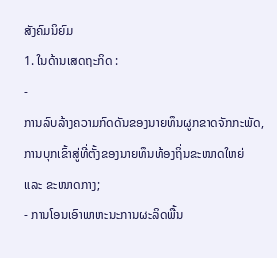ສັງຄົມນິຍົມ
1. ໃນດ້ານເສດຖະກິດ :
-
ການລົບລ້າງຄວາມກົດດັນຂອງນາຍທຶນຜູກຂາດຈັກກະພັດ, ການບຸກເຂົ້າສູ່ທີ່ຕັ້ງຂອງນາຍທຶນທ້ອງຖິ່ນຂະໜາດໃຫຍ່
ແລະ ຂະໜາດກາງ;
- ການໂອນເອົາພາຫະນະການຜະລິດພື້ນ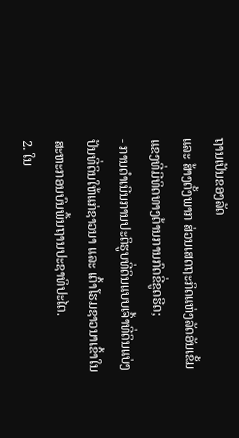ຖານເປັນຂອງລັດ
ແລະ ສ້າງຕັ້ງພາກ ສ່ວນເສດຖະກິດແຫ່ງລັດອັນເຂັ້ມແຂງທີ່ມີທິດທາງຕ້ານການກົດຂີ່ຂູດຮີດ;
- ການດຳເນີນການປະຕິຮູບທີ່ດິນແບບເຈົ້າທີ່ດິນແບ່ງປັນທີ່ດິນໃຫ້ແກ່ຊາວນາ ແລະ ເຕົ້າໂຮມຊາວນາເຂົ້າໃນສະຫະກອນບົນພື້ນຖານປະຊາທິປະໄຕ.
2. ໃນ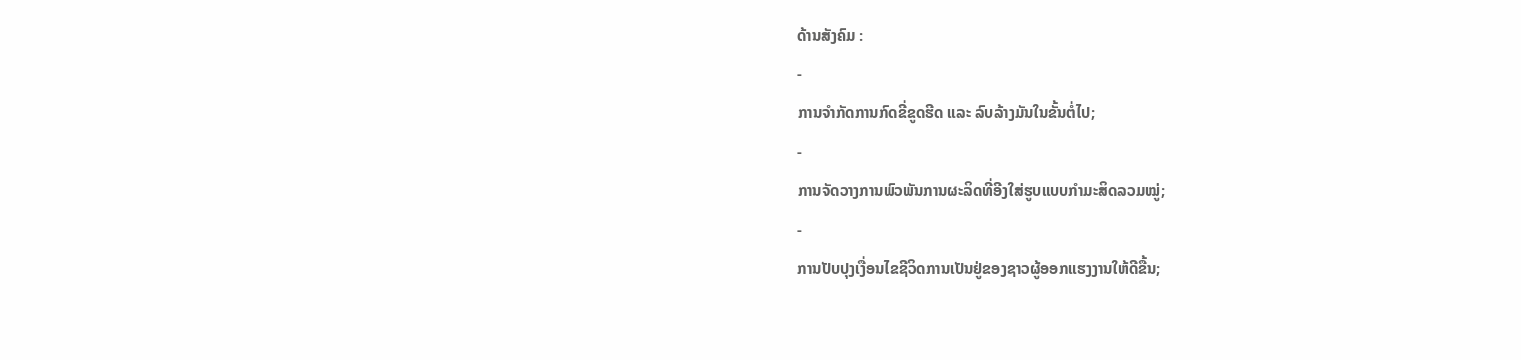ດ້ານສັງຄົມ :
-
ການຈຳກັດການກົດຂີ່ຂູດຮີດ ແລະ ລົບລ້າງມັນໃນຂັ້ນຕໍ່ໄປ;
-
ການຈັດວາງການພົວພັນການຜະລິດທີ່ອີງໃສ່ຮູບແບບກຳມະສິດລວມໝູ່;
-
ການປັບປຸງເງື່ອນໄຂຊີວິດການເປັນຢູ່ຂອງຊາວຜູ້ອອກແຮງງານໃຫ້ດີຂື້ນ;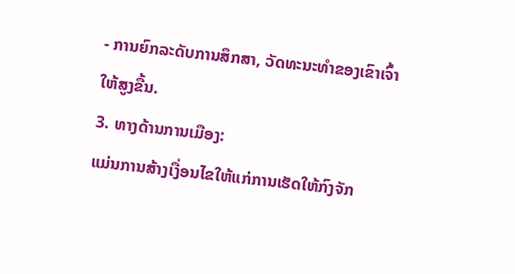- ການຍົກລະດັບການສຶກສາ, ວັດທະນະທຳຂອງເຂົາເຈົ້າໃຫ້ສູງຂື້ນ.
3. ທາງດ້ານການເມືອງ:
ແມ່ນການສ້າງເງື່ອນໄຂໃຫ້ແກ່ການເຮັດໃຫ້ກົງຈັກ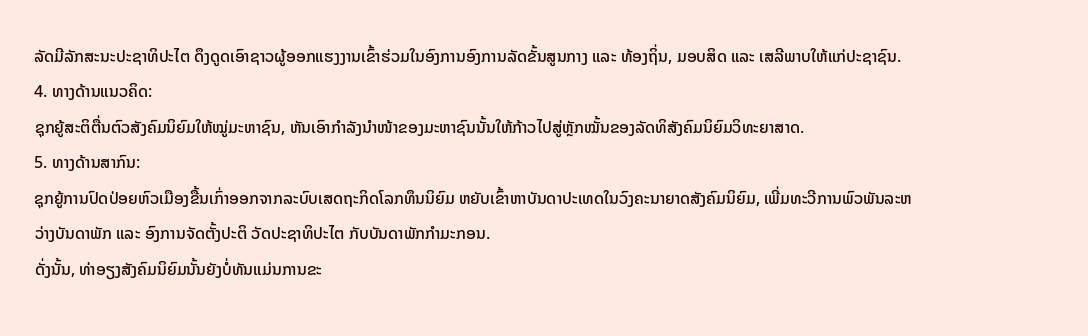ລັດມີລັກສະນະປະຊາທິປະໄຕ ດຶງດູດເອົາຊາວຜູ້ອອກແຮງງານເຂົ້າຮ່ວມໃນອົງການອົງການລັດຂັ້ນສູນກາງ ແລະ ທ້ອງຖິ່ນ, ມອບສິດ ແລະ ເສລີພາບໃຫ້ແກ່ປະຊາຊົນ.
4. ທາງດ້ານແນວຄິດ:
ຊຸກຍູ້ສະຕິຕື່ນຕົວສັງຄົມນິຍົມໃຫ້ໝູ່ມະຫາຊົນ, ຫັນເອົາກຳລັງນຳໜ້າຂອງມະຫາຊົນນັ້ນໃຫ້ກ້າວໄປສູ່ຫຼັກໝັ້ນຂອງລັດທິສັງຄົມນິຍົມວິທະຍາສາດ.
5. ທາງດ້ານສາກົນ:
ຊຸກຍູ້ການປົດປ່ອຍຫົວເມືອງຂື້ນເກົ່າອອກຈາກລະບົບເສດຖະກິດໂລກທຶນນິຍົມ ຫຍັບເຂົ້າຫາບັນດາປະເທດໃນວົງຄະນາຍາດສັງຄົມນິຍົມ, ເພີ່ມທະວີການພົວພັນລະຫວ່າງບັນດາພັກ ແລະ ອົງການຈັດຕັ້ງປະຕິ ວັດປະຊາທິປະໄຕ ກັບບັນດາພັກກຳມະກອນ.
ດັ່ງນັ້ນ, ທ່າອຽງສັງຄົມນິຍົມນັ້ນຍັງບໍ່ທັນແມ່ນການຂະ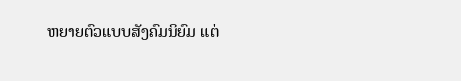ຫຍາຍຕົວແບບສັງຄົມນິຍົມ ແຕ່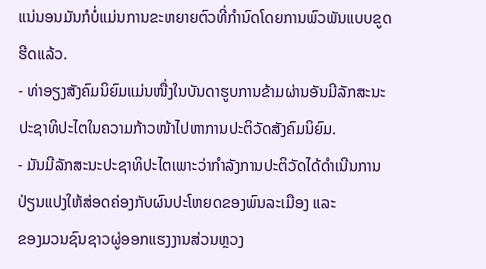ແນ່ນອນມັນກໍບໍ່ແມ່ນການຂະຫຍາຍຕົວທີ່ກຳນົດໂດຍການພົວພັນແບບຂູດຮີດແລ້ວ.
- ທ່າອຽງສັງຄົມນິຍົມແມ່ນໜື່ງໃນບັນດາຮູບການຂ້າມຜ່ານອັນມີລັກສະນະປະຊາທິປະໄຕໃນຄວາມກ້າວໜ້າໄປຫາການປະຕິວັດສັງຄົມນິຍົມ.
- ມັນມີລັກສະນະປະຊາທິປະໄຕເພາະວ່າກຳລັງການປະຕິວັດໄດ້ດຳເນີນການປ່ຽນແປງໃຫ້ສ່ອດຄ່ອງກັບຜົນປະໂຫຍດຂອງພົນລະເມືອງ ແລະ
ຂອງມວນຊົນຊາວຜູ່ອອກແຮງງານສ່ວນຫຼວງ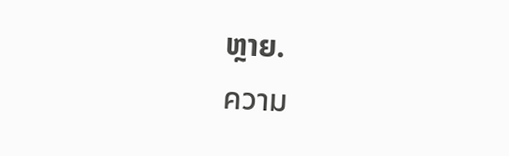ຫຼາຍ.
ความ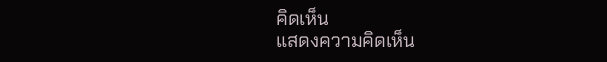คิดเห็น
แสดงความคิดเห็น